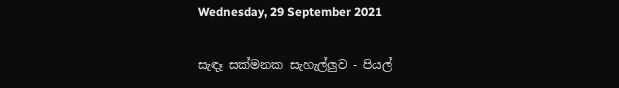Wednesday, 29 September 2021

සැඳෑ සක්මනක සැහැල්ලුව - පියල්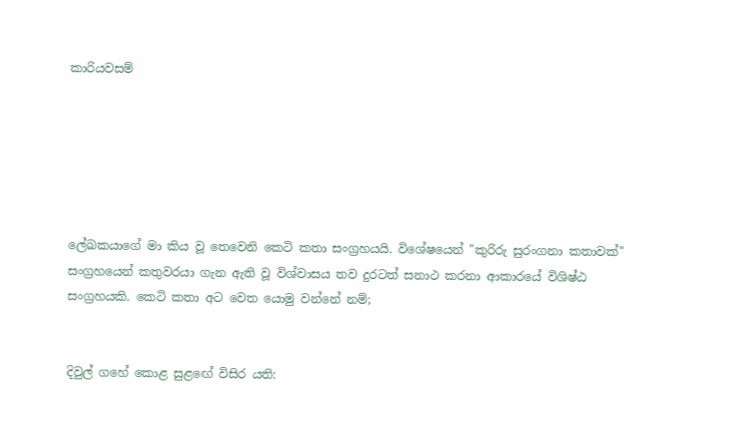කාරියවසම්






ලේඛකයාගේ මා කිය වූ තෙවෙනි කෙටි කතා සංග්‍රහයයි. විශේෂයෙන් "කුරිරු සුරංගනා කතාවක්" සංග්‍රහයෙන් කතුවරයා ගැන ඇති වූ විශ්වාසය තව දුරටත් සනාථ කරනා ආකාරයේ විශිෂ්ඨ සංග්‍රහයකි. කෙටි කතා අට වෙත යොමු වන්නේ නම්;


දිවුල් ගහේ කොළ සුළඟේ විසිර යති: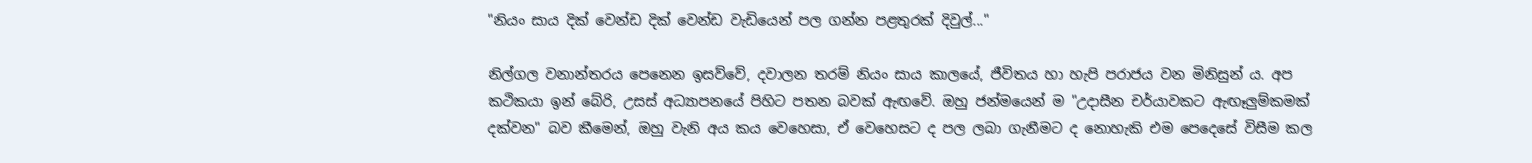"නියං සාය දික් වෙන්ඩ දික් වෙන්ඩ වැඩියෙන් පල ගන්න පළතුරක් දිවුල්..."

නිල්ගල වනාන්තරය පෙනෙන ඉසව්වේ, දවාලන තරම් නියං සාය කාලයේ, ජීවිතය හා හැපි පරාජය වන මිනිසුන් ය. අප කථිකයා ඉන් බේරි, උසස් අධ්‍යාපනයේ පිහිට පතන බවක් ඇඟවේ. ඔහු ජන්මයෙන් ම "උදාසීන චර්යාවකට ඇඟෑලුම්කමක් දක්වන" බව කීමෙන්, ඔහු වැනි අය කය වෙහෙසා, ඒ වෙහෙසට ද පල ලබා ගැනීමට ද නොහැකි එම පෙදෙසේ විසීම කල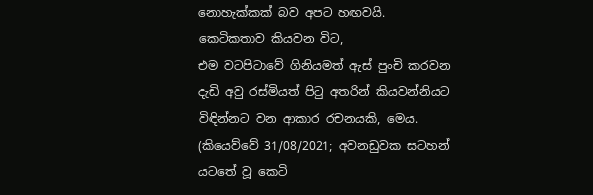නොහැක්කක් බව අපට හඟවයි.  කෙටිකතාව කියවන විට,
එම වටපිටාවේ ගිනියමත් ඇස් පුංචි කරවන දැඩි අවු රස්මියත් පිටු අතරින් කියවන්නියට විඳින්නට වන ආකාර රචනයකි, මෙය.  (කියෙව්වේ 31/08/2021; අවනඩුවක සටහන් යටතේ වූ කෙටි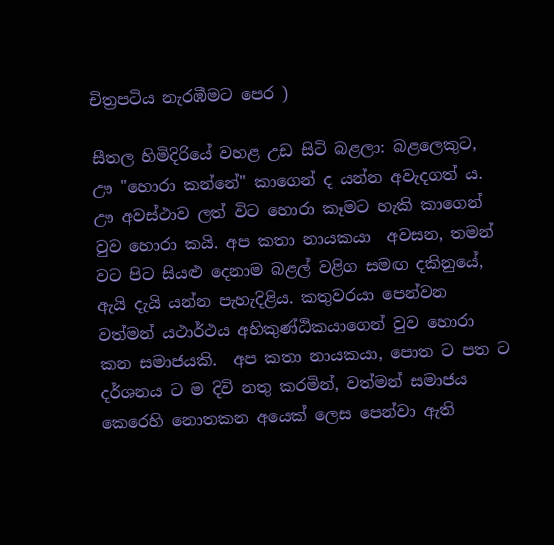චිත්‍රපටිය නැරඹීමට පෙර )

සීතල හිමිදිරියේ වහළ උඩ සිටි බළලා: බළලෙකුට, ඌ "හොරා කන්නේ" කාගෙන් ද යන්න අවැදගත් ය. ඌ අවස්ථාව ලත් විට හොරා කෑමට හැකි කාගෙන් වුව හොරා කයි. අප කතා නායකයා  අවසන, තමන් වට පිට සියළු දෙනාම බළල් වළිග සමඟ දකිනුයේ, ඇයි දැයි යන්න පැහැදිළිය. කතුවරයා පෙන්වන වත්මන් යථාර්ථය අහිකුණ්ඨිකයාගෙන් වුව හොරා කන සමාජයකි.  අප කතා නායකයා, පොත ට පත ට දර්ශනය ට ම දිවි නතු කරමින්, වත්මන් සමාජය කෙරෙහි නොතකන අයෙක් ලෙස පෙන්වා ඇති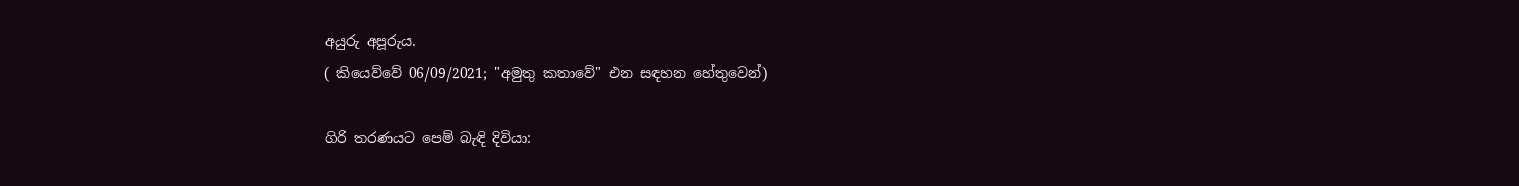අයුරු අපූරුය.
( කියෙව්වේ 06/09/2021; "අමුතු කතාවේ" එන සඳහන හේතුවෙන්)

ගිරි තරණයට පෙම් බැඳි දිවියා: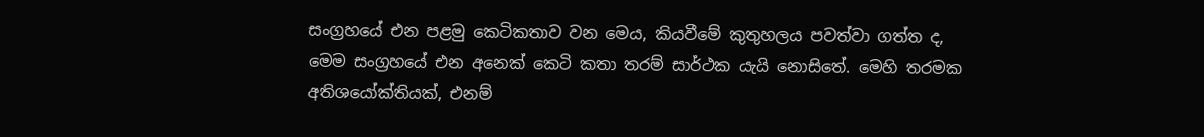සංග්‍රහයේ එන පළමු කෙටිකතාව වන මෙය, කියවීමේ කුතුහලය පවත්වා ගත්ත ද, මෙම සංග්‍රහයේ එන අනෙක් කෙටි කතා තරම් සාර්ථක යැයි නොසිතේ. මෙහි තරමක අතිශයෝක්තියක්, එනම්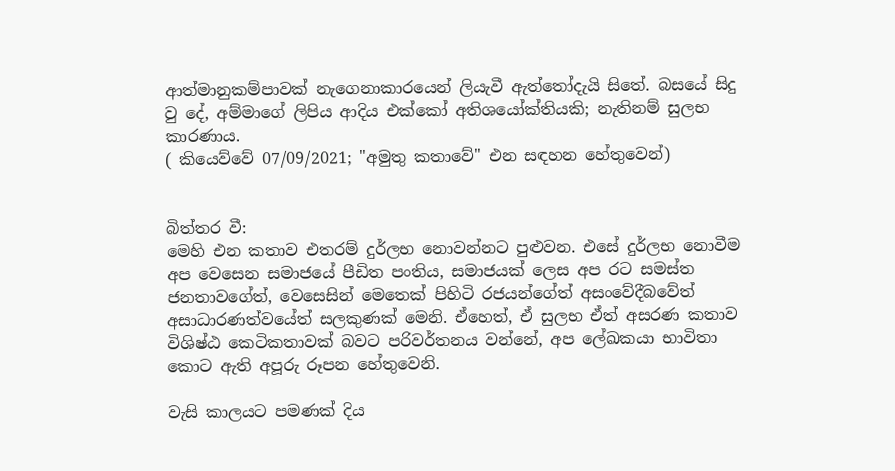ආත්මානුකම්පාවක් නැගෙනාකාරයෙන් ලියැවී ඇත්තෝදැයි සිතේ. බසයේ සිදු වු දේ, අම්මාගේ ලිපිය ආදිය එක්කෝ අතිශයෝක්තියකි; නැතිනම් සුලභ කාරණාය.
( කියෙව්වේ 07/09/2021; "අමුතු කතාවේ" එන සඳහන හේතුවෙන්)


බිත්තර වී:
මෙහි එන කතාව එතරම් දුර්ලභ නොවන්නට පුළුවන. එසේ දුර්ලභ නොවීම අප වෙසෙන සමාජයේ පීඩිත පංතිය, සමාජයක් ලෙස අප රට සමස්ත ජනතාවගේත්, වෙසෙසින් මෙතෙක් පිහිටි රජයන්ගේත් අසංවේදීබවේත් අසාධාරණත්වයේත් සලකුණක් මෙනි. ඒහෙත්, ඒ සුලභ ඒත් අසරණ කතාව විශිෂ්ඨ කෙටිකතාවක් බවට පරිවර්තනය වන්නේ, අප ලේඛකයා භාවිතා කොට ඇති අපූරු රූපන හේතුවෙනි.

වැසි කාලයට පමණක් දිය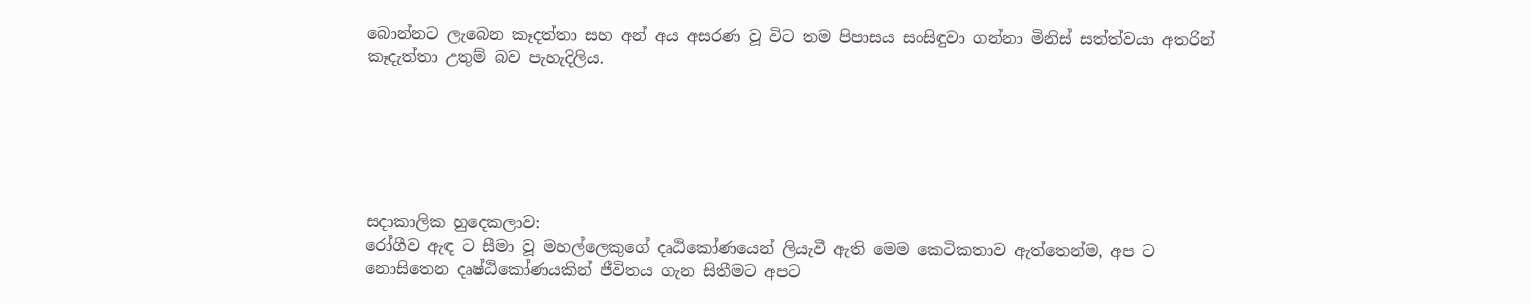බොන්නට ලැබෙන කෑදත්තා සහ අන් අය අසරණ වූ විට තම පිපාසය සංසිඳුවා ගන්නා මිනිස් සත්ත්වයා අතරින් කෑදැත්තා උතුම් බව පැහැදිලිය.






සදාකාලික හුදෙකලාව:
රෝගීව ඇඳ ට සීමා වූ මහල්ලෙකුගේ දෘඨිකෝණයෙන් ලියැවී ඇති මෙම කෙටිකතාව ඇත්තෙන්ම, අප ට නොසිතෙන දෘෂ්ඨිකෝණයකින් ජීවිතය ගැන සිතීමට අපට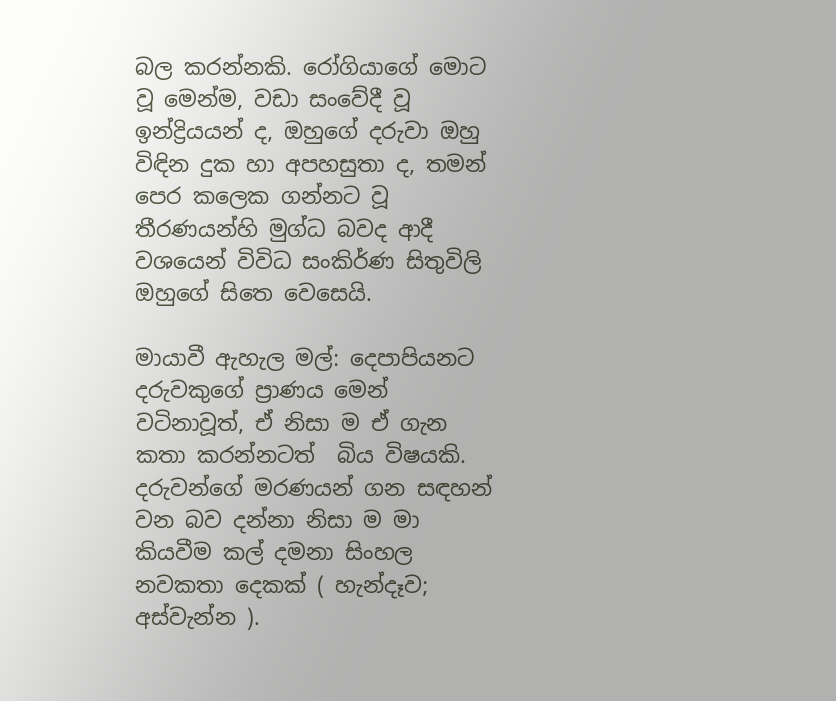බල කරන්නකි. රෝගියාගේ මොට වූ මෙන්ම, වඩා සංවේදී වූ ඉන්ද්‍රියයන් ද, ඔහුගේ දරුවා ඔහු විඳින දුක හා අපහසුතා ද, තමන් පෙර කලෙක ගන්නට වූ තීරණයන්හි මුග්ධ බවද ආදී වශයෙන් විවිධ සංකිර්ණ සිතුවිලි ඔහුගේ සිතෙ වෙසෙයි.

මායාවී ඇහැල මල්: දෙපාපියනට දරුවකුගේ ප්‍රාණය මෙන් වටිනාවූත්, ඒ නිසා ම ඒ ගැන කතා කරන්නටත්  බිය විෂයකි. දරුවන්ගේ මරණයන් ගන සඳහන් වන බව දන්නා නිසා ම මා කියවීම කල් දමනා සිංහල නවකතා දෙකක් ( හැන්දෑව; අස්වැන්න ).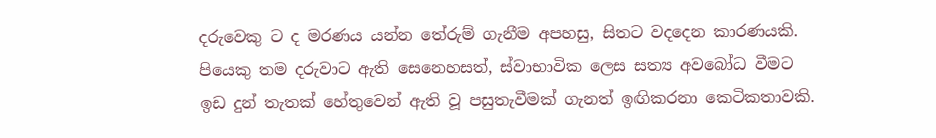දරුවෙකු ට ද මරණය යන්න තේරුම් ගැනීම අපහසු, සිතට වදදෙන කාරණයකි. පියෙකු තම දරුවාට ඇති සෙනෙහසත්, ස්වාභාවික ලෙස සත්‍ය අවබෝධ වීමට ඉඩ දුන් තැතක් හේතුවෙන් ඇති වූ පසුතැවීමක් ගැනත් ඉඟිකරනා කෙටිකතාවකි.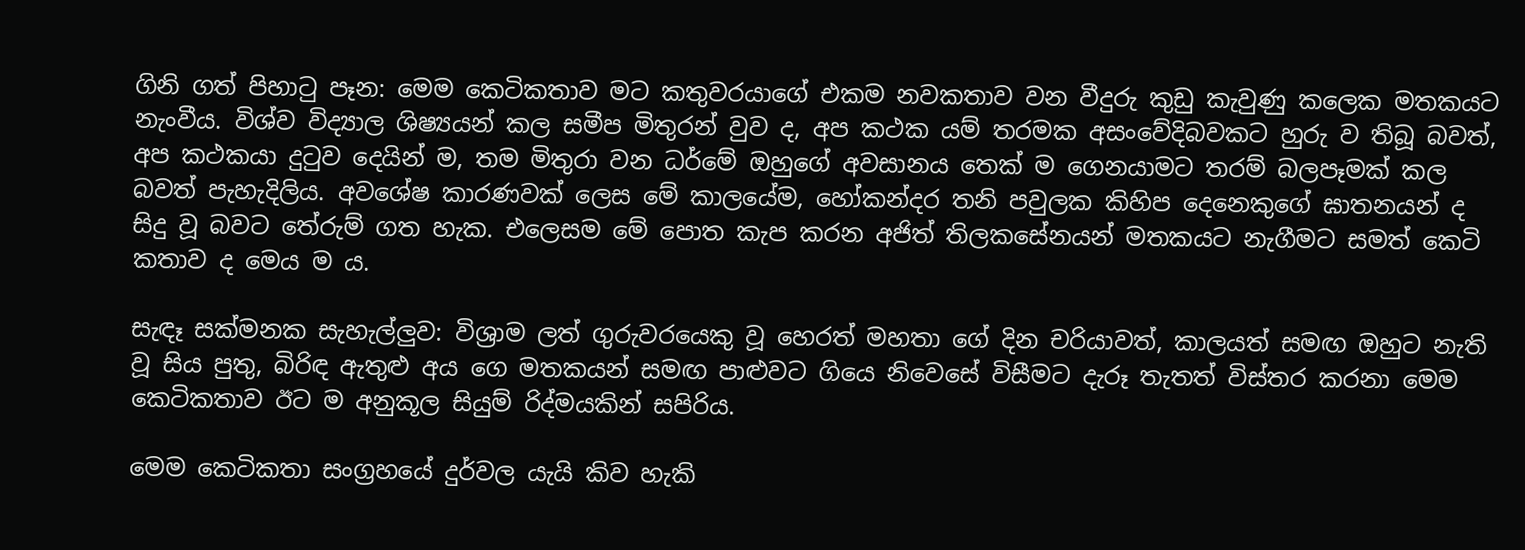ගිනි ගත් පිහාටු පෑන: මෙම කෙටිකතාව මට කතුවරයාගේ එකම නවකතාව වන වීදුරු කුඩු කැවුණු කලෙක මතකයට නැංවීය. විශ්ව විද්‍යාල ශිෂ්‍යයන් කල සමීප මිතුරන් වුව ද, අප කථක යම් තරමක අසංවේදිබවකට හුරු ව තිබූ බවත්, අප කථකයා දුටුව දෙයින් ම, තම මිතුරා වන ධර්මේ ඔහුගේ අවසානය තෙක් ම ගෙනයාමට තරම් බලපෑමක් කල බවත් පැහැදිලිය. අවශේෂ කාරණවක් ලෙස මේ කාලයේම, හෝකන්දර තනි පවුලක කිහිප දෙනෙකුගේ ඝාතනයන් ද සිදු වූ බවට තේරුම් ගත හැක. එලෙසම මේ පොත කැප කරන අජිත් තිලකසේනයන් මතකයට නැගීමට සමත් කෙටි කතාව ද මෙය ම ය.

සැඳෑ සක්මනක සැහැල්ලුව: විශ්‍රාම ලත් ගුරුවරයෙකු වූ හෙරත් මහතා ගේ දින චරියාවත්, කාලයත් සමඟ ඔහුට නැති වූ සිය පුතු, බිරිඳ ඇතුළු අය ගෙ මතකයන් සමඟ පාළුවට ගියෙ නිවෙසේ විසීමට දැරූ තැතත් විස්තර කරනා මෙම කෙටිකතාව ඊට ම අනුකූල සියුම් රිද්මයකින් සපිරිය.

මෙම කෙටිකතා සංග්‍රහයේ දුර්වල යැයි කිව හැකි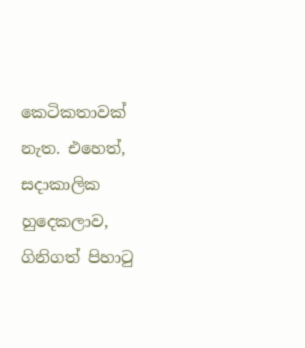කෙටිකතාවක් නැත. එහෙත්, සදාකාලික හුදෙකලාව, ගිනිගත් පිහාටු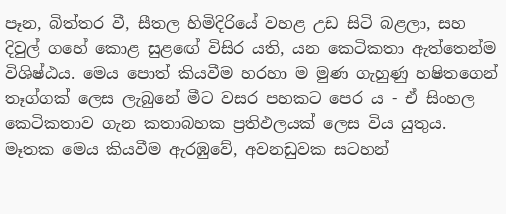පෑන, බිත්තර වී, සීතල හිමිදිරියේ වහළ උඩ සිටි බළලා, සහ දිවුල් ගහේ කොළ සුළඟේ විසිර යති, යන කෙටිකතා ඇත්තෙන්ම විශිෂ්ඨය. මෙය පොත් කියවීම හරහා ම මුණ ගැහුණු හෂිතගෙන් තෑග්ගක් ලෙස ලැබුනේ මීට වසර පහකට පෙර ය - ඒ සිංහල කෙටිකතාව ගැන කතාබහක ප්‍රතිඵලයක් ලෙස විය යුතුය.  මෑතක මෙය කියවීම ඇරඹුවේ, අවනඩුවක සටහන්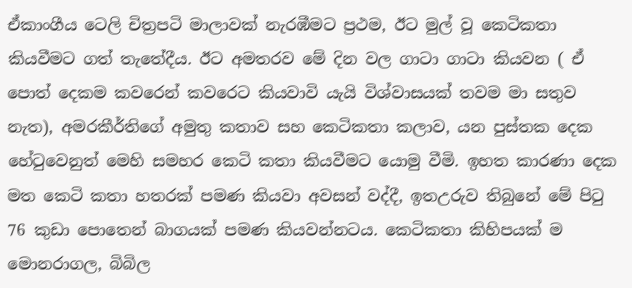ඒකාංගීය ටෙලි චිත්‍රපටි මාලාවක් නැරඹීමට ප්‍රථම, ඊට මුල් වූ කෙටිකතා කියවීමට ගත් තැතේදීය. ඊට අමතරව මේ දින වල ගාටා ගාටා කියවන ( ඒ පොත් දෙකම කවරෙන් කවරෙට කියවාවි යැයි විශ්වාසයක් තවම මා සතුව නැත), අමරකීර්තිගේ අමුතු කතාව සහ කෙටිකතා කලාව, යන පුස්තක දෙක හේටුවෙනුත් මෙහි සමහර කෙටි කතා කියවීමට යොමු වීමි. ඉහත කාරණා දෙක මත කෙටි කතා හතරක් පමණ කියවා අවසන් වද්දී, ඉතඋරුව තිබුනේ මේ පිටු 76 කුඩා පොතෙන් බාගයක් පමණ කියවන්නටය. කෙටිකතා කිහිපයක් ම මොනරාගල, බිබිල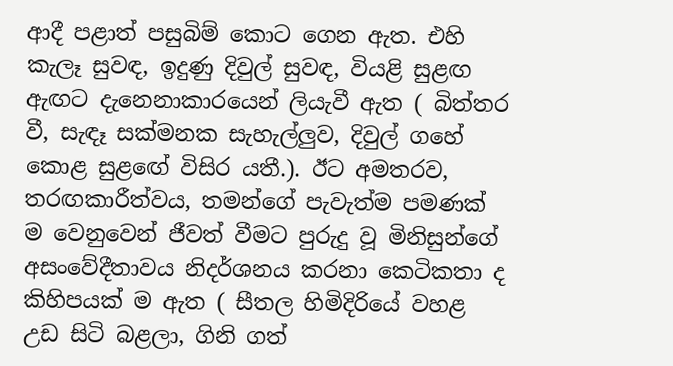ආදී පළාත් පසුබිම් කොට ගෙන ඇත. එහි කැලෑ සුවඳ, ඉදුණු දිවුල් සුවඳ, වියළි සුළඟ ඇඟට දැනෙනාකාරයෙන් ලියැවී ඇත ( බිත්තර වී, සැඳෑ සක්මනක සැහැල්ලුව, දිවුල් ගහේ කොළ සුළඟේ විසිර යතී.). ඊට අමතරව, තරඟකාරීත්වය, තමන්ගේ පැවැත්ම පමණක් ම වෙනුවෙන් ජීවත් වීමට පුරුදු වූ මිනිසුන්ගේ අසංවේදීතාවය නිදර්ශනය කරනා කෙටිකතා ද කිහිපයක් ම ඇත ( සීතල හිමිදිරියේ වහළ උඩ සිටි බළලා, ගිනි ගත්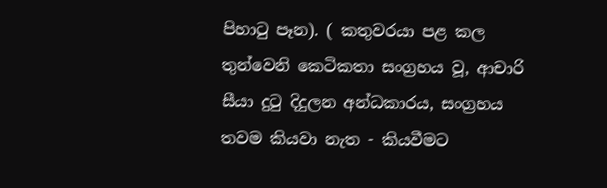පිහාටු පෑන). ( කතුවරයා පළ කල තුන්වෙනි කෙටිකතා සංග්‍රහය වූ, ආචාරි සීයා දුටු දිදුලන අන්ධකාරය, සංග්‍රහය තවම කියවා නැත - කියවීමට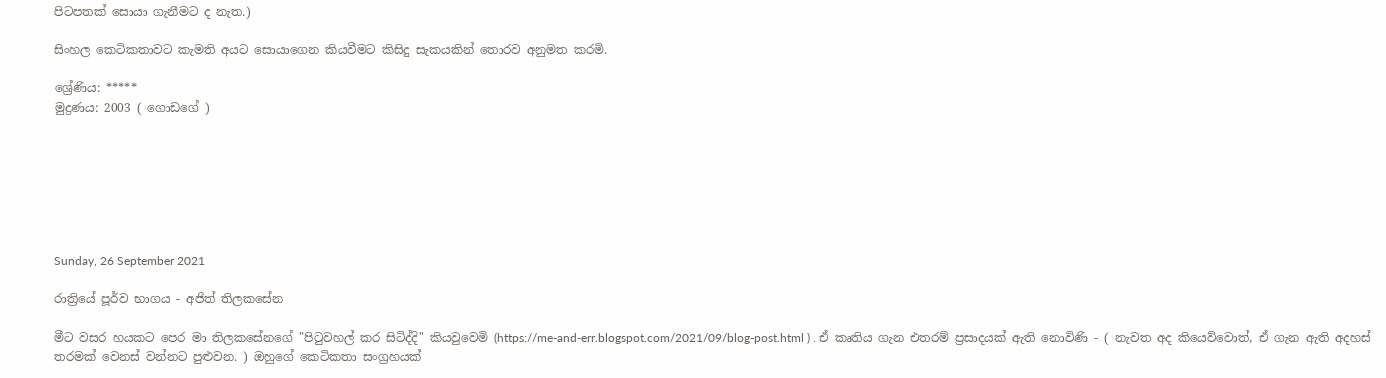පිටපතක් සොයා ගැනීමට ද නැත.)

සිංහල කෙටිකතාවට කැමති අයට සොයාගෙන කියවීමට කිසිදු සැකයකින් තොරව අනුමත කරමි.

ශ්‍රේණිය: *****
මුද්‍රණය: 2003 ( ගොඩගේ )







Sunday, 26 September 2021

රාත්‍රියේ පූර්ව භාගය - අජිත් තිලකසේන

මීට වසර හයකට පෙර මා තිලකසේනගේ "පිටුවහල් කර සිටිද්දි" කියවුවෙමි (https://me-and-err.blogspot.com/2021/09/blog-post.html ) . ඒ කෘතිය ගැන එතරම් ප්‍රසාදයක් ඇති නොවිණි - ( නැවත අද කියෙව්වොත්, ඒ ගැන ඇති අදහස් තරමක් වෙනස් වන්නට පුළුවන. ) ඔහුගේ කෙටිකතා සංග්‍රහයක්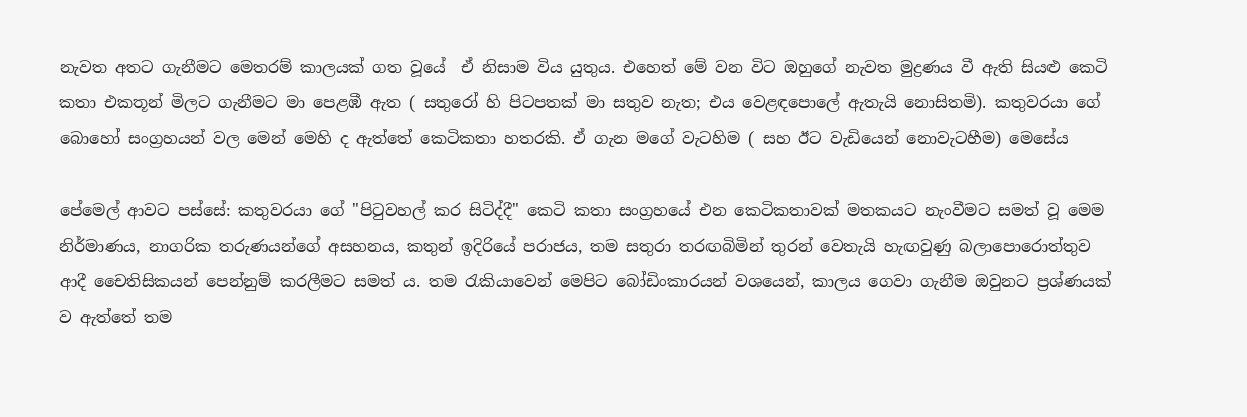නැවත අතට ගැනීමට මෙතරම් කාලයක් ගත වූයේ  ඒ නිසාම විය යුතුය. එහෙත් මේ වන විට ඔහුගේ නැවත මුද්‍රණය වී ඇති සියළු කෙටි කතා එකතූන් මිලට ගැනීමට මා පෙළඹී ඇත ( සතුරෝ හි පිටපතක් මා සතුව නැත; එය වෙළඳපොලේ ඇතැයි නොසිතමි). කතුවරයා ගේ බොහෝ සංග්‍රහයන් වල මෙන් මෙහි ද ඇත්තේ කෙටිකතා හතරකි. ඒ ගැන මගේ වැටහිම ( සහ ඊට වැඩියෙන් නොවැටහීම) මෙසේය

පේමෙල් ආවට පස්සේ: කතුවරයා ගේ "පිටුවහල් කර සිටිද්දී" කෙටි කතා සංග්‍රහයේ එන කෙටිකතාවක් මතකයට නැංවීමට සමත් වූ මෙම නිර්මාණය, නාගරික තරුණයන්ගේ අසහනය, කතුන් ඉදිරියේ පරාජය, තම සතුරා තරඟබිමින් තුරන් වෙතැයි හැඟවුණු බලාපොරොත්තුව  ආදී චෛතිසිකයන් පෙන්නුම් කරලීමට සමත් ය. තම රැකියාවෙන් මෙපිට බෝඩිංකාරයන් වශයෙන්, කාලය ගෙවා ගැනීම ඔවුනට ප්‍රශ්ණයක් ව ඇත්තේ තම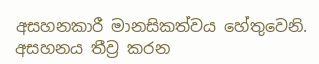අසහනකාරී මානසිකත්වය හේතුවෙනි. අසහනය තීව්‍ර කරන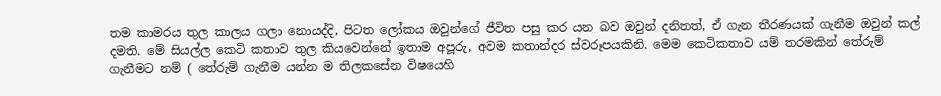තම කාමරය තුල කාලය ගලා නොයද්දි, පිටත ලෝකය ඔවුන්ගේ ජීවිත පසු කර යන බව ඔවුන් දනිතත්, ඒ ගැන තීරණයක් ගැනීම ඔවුන් කල් දමති. මේ සියල්ල කෙටි කතාව තුල කියවෙන්නේ ඉතාම අපූරු, අවම කතාන්දර ස්වරූපයකිනි. මෙම කෙටිකතාව යම් තරමකින් තේරුම් ගැනීමට නම් ( තේරුම් ගැනීම යන්න ම තිලකසේන විෂයෙහි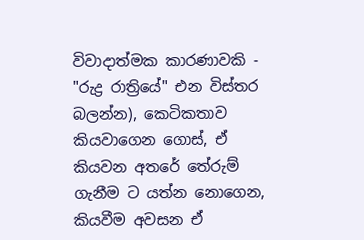විවාදාත්මක කාරණාවකි - "රුද්‍ර රාත්‍රියේ" එන විස්තර බලන්න), කෙටිකතාව කියවාගෙන ගොස්, ඒ කියවන අතරේ තේරුම් ගැනීම ට යත්න නොගෙන, කියවීම අවසන ඒ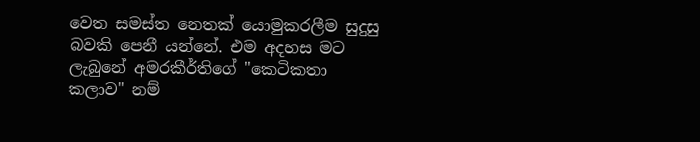වෙත සමස්ත නෙතක් යොමුකරලීම සුදුසු බවකි පෙනී යන්නේ. එම අදහස මට ලැබුනේ අමරකීර්තිගේ "කෙටිකතා කලාව" නම්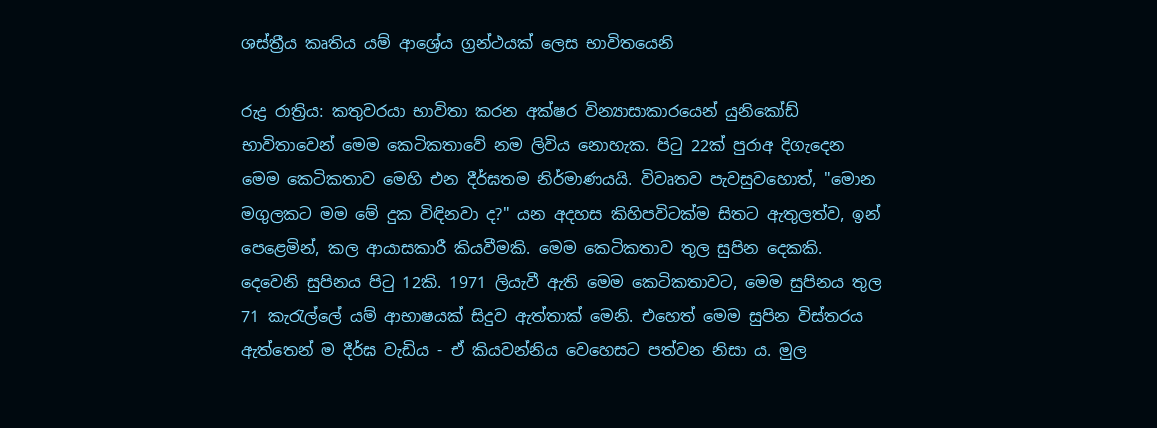ශස්ත්‍රීය කෘතිය යම් ආශ්‍රේය ග්‍රන්ථයක් ලෙස භාවිතයෙනි

රුද්‍ර රාත්‍රිය: කතුවරයා භාවිතා කරන අක්ෂර වින්‍යාසාකාරයෙන් යුනිකෝඩ් භාවිතාවෙන් මෙම කෙටිකතාවේ නම ලිවිය නොහැක. පිටු 22ක් පුරාඅ දිගැදෙන මෙම කෙටිකතාව මෙහි එන දීර්ඝතම නිර්මාණයයි. විවෘතව පැවසුවහොත්, "මොන මගුලකට මම මේ දුක විඳිනවා ද?" යන අදහස කිහිපවිටක්ම සිතට ඇතුලත්ව, ඉන් පෙළෙමින්, කල ආයාසකාරී කියවීමකි. මෙම කෙටිකතාව තුල සුපින දෙකකි. දෙවෙනි සුපිනය පිටු 12කි. 1971 ලියැවී ඇති මෙම කෙටිකතාවට, මෙම සුපිනය තුල 71 කැරැල්ලේ යම් ආභාෂයක් සිදුව ඇත්තාක් මෙනි. එහෙත් මෙම සුපින විස්තරය ඇත්තෙන් ම දීර්ඝ වැඩිය - ඒ කියවන්නිය වෙහෙසට පත්වන නිසා ය. මුල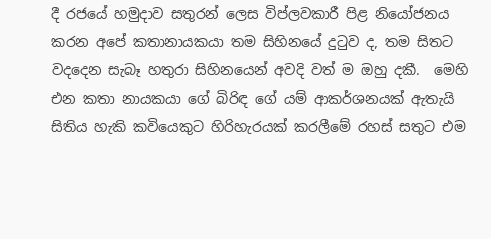දී රජයේ හමුදාව සතුරන් ලෙස විප්ලවකාරී පිළ නියෝජනය කරන අපේ කතානායකයා තම සිහිනයේ දුටුව ද, තම සිතට වදදෙන සැබෑ හතුරා සිහිනයෙන් අවදි වත් ම ඔහු දකී.  මෙහි එන කතා නායකයා ගේ බිරිඳ ගේ යම් ආකර්ශනයක් ඇතැයි සිතිය හැකි කවියෙකුට හිරිහැරයක් කරලීමේ රහස් සතුට එම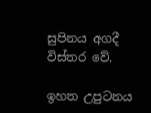සුපිනය අගදී විස්තර වේ.

ඉහත උපුටනය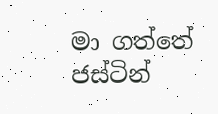මා ගත්තේ ජස්ටින්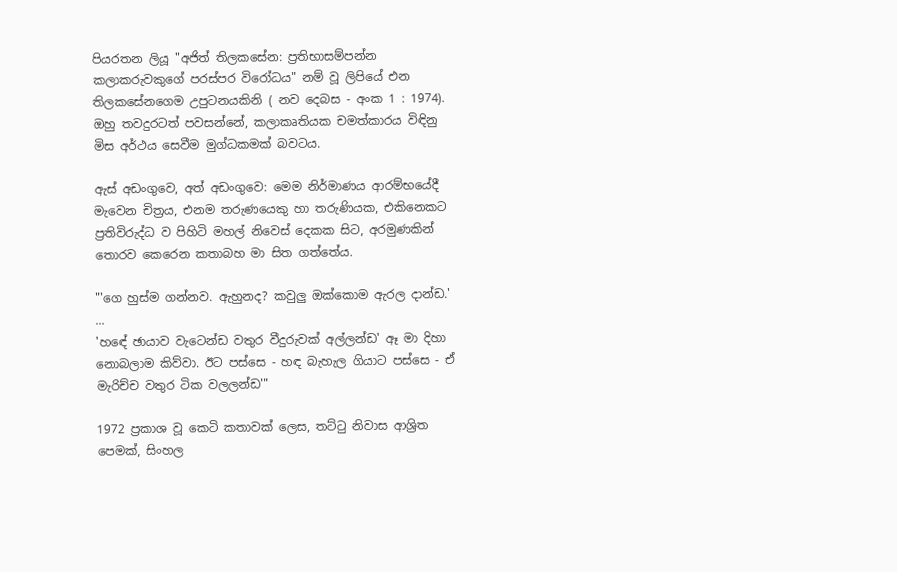පියරතන ලියූ "අජිත් තිලකසේන: ප්‍රතිභාසම්පන්න කලාකරුවකුගේ පරස්පර විරෝධය" නම් වූ ලිපියේ එන තිලකසේනගෙම උපුටනයකිනි ( නව දෙබස - අංක 1 : 1974). ඔහු තවදුරටත් පවසන්නේ, කලාකෘතියක චමත්කාරය විඳිනු මිස අර්ථය සෙවීම මුග්ධකමක් බවටය.

ඇස් අඩංගුවෙ, අත් අඩංගුවෙ: මෙම නිර්මාණය ආරම්භයේදී මැවෙන චිත්‍රය, එනම තරුණයෙකු හා තරුණියක, එකිනෙකට ප්‍රතිවිරුද්ධ ව පිහිටි මහල් නිවෙස් දෙකක සිට, අරමුණකින් තොරව කෙරෙන කතාබහ මා සිත ගත්තේය.

"'ගෙ හුස්ම ගන්නව. ඇහුනද? කවුලු ඔක්කොම ඇරල දාන්ඩ.'
...
'හඳේ ඡායාව වැටෙන්ඩ වතුර වීදුරුවක් අල්ලන්ඩ' ඈ මා දිහා නොබලාම කිව්වා. ඊට පස්සෙ - හඳ බැහැල ගියාට පස්සෙ - ඒ මැරිච්ච වතුර ටික වලලන්ඩ'"

1972 ප්‍රකාශ වූ කෙටි කතාවක් ලෙස, තට්ටු නිවාස ආශ්‍රිත පෙමක්, සිංහල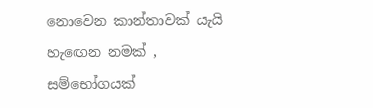නොවෙන කාන්තාවක් යැයි හැඟෙන නමක් , සම්භෝගයක්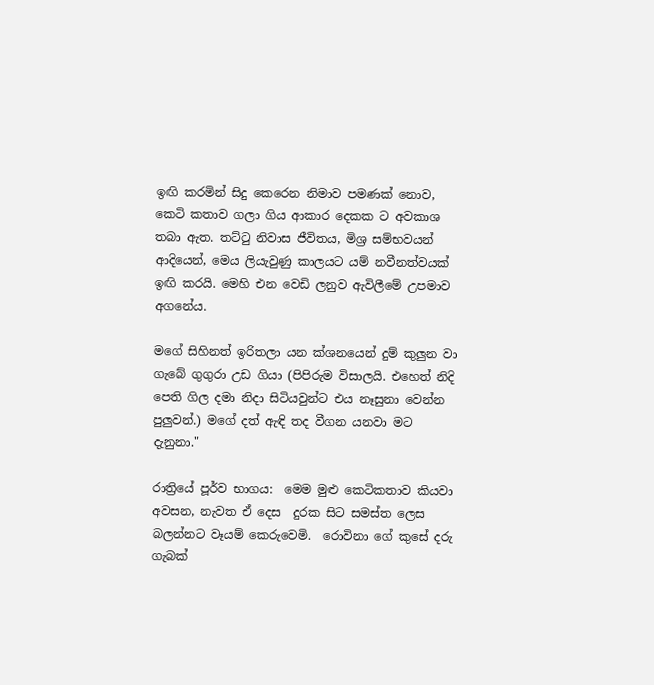ඉඟි කරමින් සිදු කෙරෙන නිමාව පමණක් නොව, කෙටි කතාව ගලා ගිය ආකාර දෙකක ට අවකාශ තබා ඇත. තට්ටු නිවාස ජීවිතය, මිශ්‍ර සම්භවයන් ආදියෙන්, මෙය ලියැවුණු කාලයට යම් නවීනත්වයක් ඉඟි කරයි. මෙහි එන වෙඩි ලනුව ඇවිලීමේ උපමාව අගනේය.

මගේ සිහිනත් ඉරිතලා යන ක්ශනයෙන් දුම් කුලුන වා ගැබේ ගුගුරා උඩ ගියා (පිපිරුම විසාලයි. එහෙත් නිදි පෙති ගිල දමා නිදා සිටියවුන්ට එය නෑසුනා වෙන්න පුලුවන්.) මගේ දත් ඇඳි තද වීගන යනවා මට දැනුනා."

රාත්‍රියේ පූර්ව භාගය:  මෙම මුළු කෙටිකතාව කියවා අවසන, නැවත ඒ දෙස  දුරක සිට සමස්ත ලෙස බලන්නට වෑයම් කෙරුවෙමි.  රොවිනා ගේ කුසේ දරු ගැබක්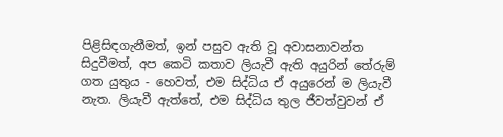පිළිසිඳගැනීමත්, ඉන් පසුව ඇති වූ අවාසනාවන්ත සිදුවීමත්, අප කෙටි කතාව ලියැවී ඇති අයුරින් තේරුම් ගත යුතුය - හෙවත්, එම සිද්ධිය ඒ අයුරෙන් ම ලියැවී නැත. ලියැවී ඇත්තේ, එම සිද්ධිය තුල ජීවත්වුවන් ඒ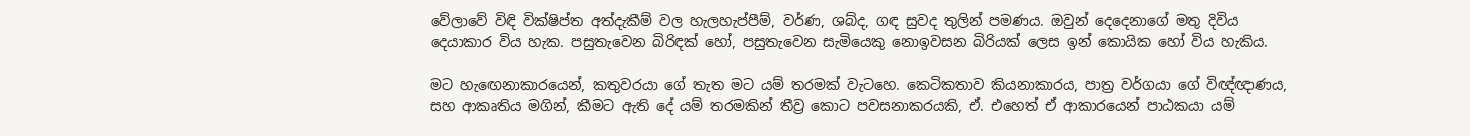වේලාවේ විඳි වික්ෂිප්ත අත්දැකීම් වල හැලහැප්පීම්, වර්ණ, ශබ්ද, ගඳ සුවද තුලින් පමණය. ඔවුන් දෙදෙනාගේ මතු දිවිය දෙයාකාර විය හැක. පසුතැවෙන බිරිඳක් හෝ, පසුතැවෙන සැමියෙකු නොඉවසන බිරියක් ලෙස ඉන් කොයික හෝ විය හැකිය.

මට හැඟෙනාකාරයෙන්, කතුවරයා ගේ තැත මට යම් තරමක් වැටහෙ. කෙටිකතාව කියනාකාරය, පාත්‍ර වර්ගයා ගේ විඥ්ඥාණය, සහ ආකෘතිය මගින්, කීමට ඇති දේ යම් තරමකින් තීව්‍ර කොට පවසනාකරයකි, ඒ. එහෙත් ඒ ආකාරයෙන් පාඨකයා යම්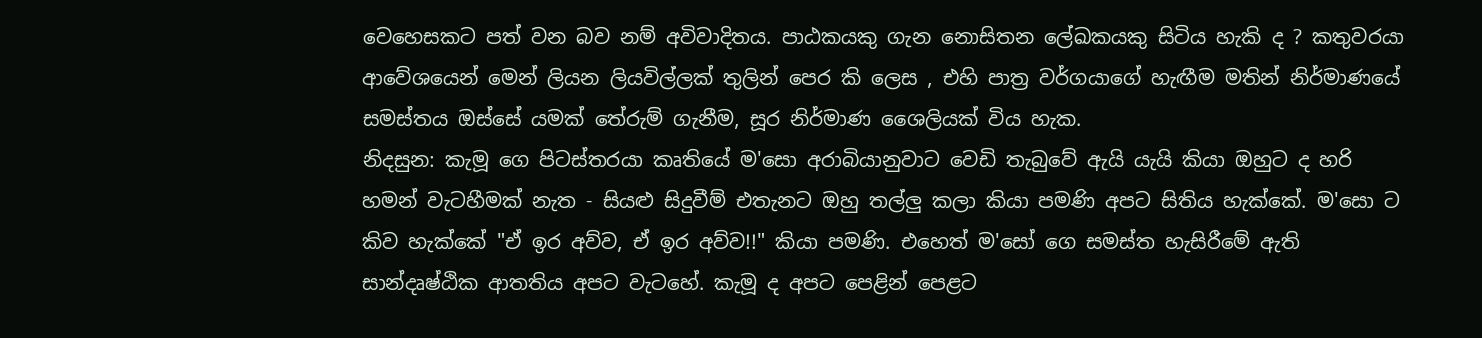වෙහෙසකට පත් වන බව නම් අවිවාදිතය. පාඨකයකු ගැන නොසිතන ලේඛකයකු සිටිය හැකි ද ? කතුවරයා ආවේශයෙන් මෙන් ලියන ලියවිල්ලක් තුලින් පෙර කි ලෙස , එහි පාත්‍ර වර්ගයාගේ හැඟීම මතින් නිර්මාණයේ සමස්තය ඔස්සේ යමක් තේරුම් ගැනීම, සූර නිර්මාණ ශෛලියක් විය හැක.
නිදසුන: කැමූ ගෙ පිටස්තරයා කෘතියේ ම'සො අරාබියානුවාට වෙඩි තැබුවේ ඇයි යැයි කියා ඔහුට ද හරි හමන් වැටහීමක් නැත - සියළු සිදුවීම් එතැනට ඔහු තල්ලු කලා කියා පමණි අපට සිතිය හැක්කේ. ම'සො ට කිව හැක්කේ "ඒ ඉර අව්ව, ඒ ඉර අව්ව!!" කියා පමණි. එහෙත් ම'සෝ ගෙ සමස්ත හැසිරීමේ ඇති සාන්දෘෂ්ඨික ආතතිය අපට වැටහේ. කැමූ ද අපට පෙළින් පෙළට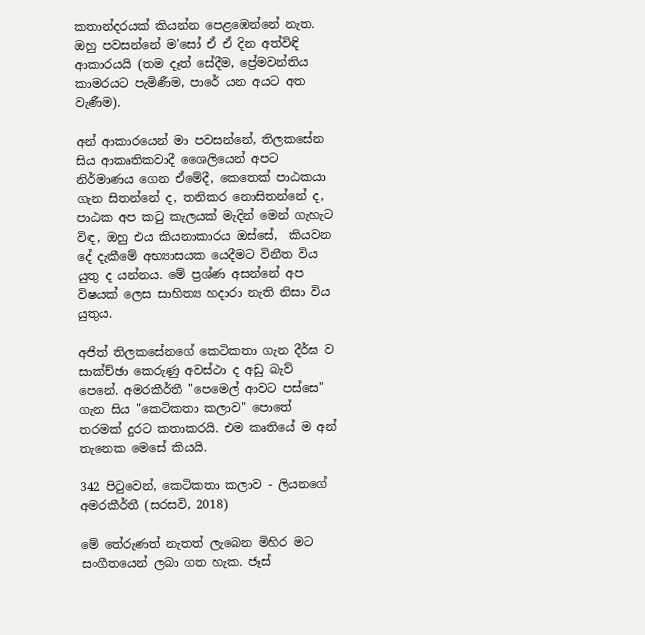කතාන්දරයක් කියන්න පෙළඹෙන්නේ නැත. ඔහු පවසන්නේ ම'සෝ ඒ ඒ දින අත්විඳි ආකාරයයි (තම දෑත් සේදීම, ප්‍රේමවන්තිය කාමරයට පැමිණීම, පාරේ යන අයට අත වැණීම).

අන් ආකාරයෙන් මා පවසන්නේ, තිලකසේන සිය ආකෘතිකවාදී ශෛලියෙන් අපට නිර්මාණය ගෙන ඒමේදී, කෙතෙක් පාඨකයා ගැන සිතන්නේ ද, තනිකර නොසිතන්නේ ද, පාඨක අප කටු කැලයක් මැදින් මෙන් ගැහැට විඳ, ඔහු එය කියනාකාරය ඔස්සේ,  කියවන දේ දැකීමේ අභ්‍යාසයක යෙදීමට විනීත විය යුතු ද යන්නය. මේ ප්‍රශ්ණ අසන්නේ අප විෂයක් ලෙස සාහිත්‍ය හදාරා නැති නිසා විය යුතුය.

අජිත් තිලකසේනගේ කෙටිකතා ගැන දීර්ඝ ව සාක්ච්ඡා කෙරුණු අවස්ථා ද අඩු බැව් පෙනේ. අමරකීර්තී "පෙමෙල් ආවට පස්සෙ" ගැන සිය "කෙටිකතා කලාව" පොතේ තරමක් දුරට කතාකරයි. එම කෘතියේ ම අන් තැනෙක මෙසේ කියයි.

342 පිටුවෙන්, කෙටිකතා කලාව - ලියනගේ අමරකීර්තී (සරසවි, 2018)

මේ තේරුණත් නැතත් ලැබෙන මිහිර මට සංගීතයෙන් ලබා ගත හැක. ජෑස්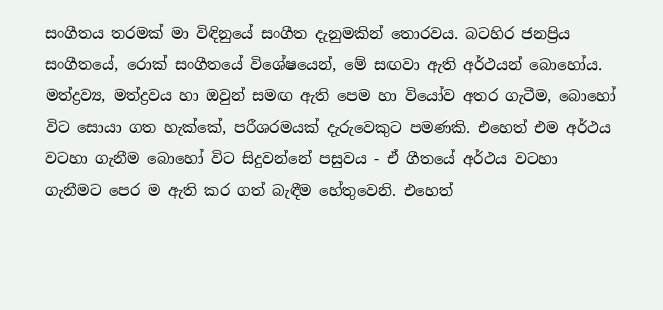සංගීතය තරමක් මා විඳිනුයේ සංගීත දැනුමකින් තොරවය. බටහිර ජනප්‍රිය සංගීතයේ, රොක් සංගීතයේ විශේෂයෙන්, මේ සඟවා ඇති අර්ථයන් බොහෝය. මත්ද්‍රව්‍ය, මත්ද්‍රවය හා ඔවුන් සමඟ ඇති පෙම හා වියෝව අතර ගැටීම, බොහෝ විට සොයා ගත හැක්කේ, පරීශරමයක් දැරුවෙකුට පමණකි. එහෙත් එම අර්ථය වටහා ගැනීම බොහෝ විට සිදුවන්නේ පසුවය - ඒ ගීතයේ අර්ථය වටහා ගැනීමට පෙර ම ඇති කර ගත් බැඳීම හේතුවෙනි. එහෙත්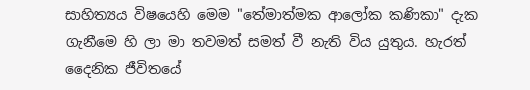සාහිත්‍යය විෂයෙහි මෙම "තේමාත්මක ආලෝක කණිකා" දැක ගැනීමෙ හි ලා මා තවමත් සමත් වී නැති විය යුතුය. හැරත් දෛනික ජීවිතයේ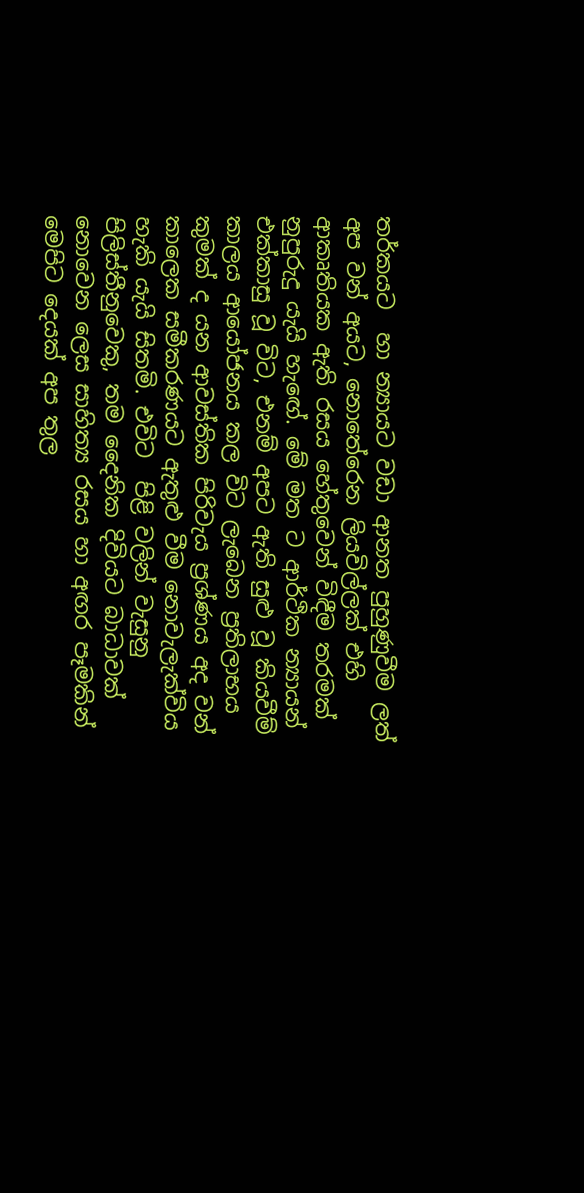තර්කයට  හා න්‍යායට වඩා ආනත පුහුණුවීම ලත් අප වන් අයට, නොතේරෙන ලියවිල්ලක් එහි ආකෘතියක ඇති රසය හේතුවෙන් විඳීම තරමක් නුපුරුදු යැයි හැඟේ. මේ මත ට ආර්ථික න්‍යායන් එක්කාසු වූ විට, එනම් අපට ඇති සුළු වූ කියවීම් කාලය ආයෝජනය කල විට ලැබෙන ප්‍රතිලාභය කුමක් ද යන ආවස්තික පිරිවැය ප්‍රශ්ණය අද වන් කාලෙක සමීකරණයට ඇතුළු වීම නොවැලැක්විය හැකි යැයි සිතමි. එවිට  පිළි වලින් වැසුනු පිලිස්තීනුවෙකු, තම දෛනික දිවියට බාධාවක් නොවෙන ලෙස සාහිත්‍ය රසය හා අඟර පෑමකින් මෙපිට දෙයක් අප තුල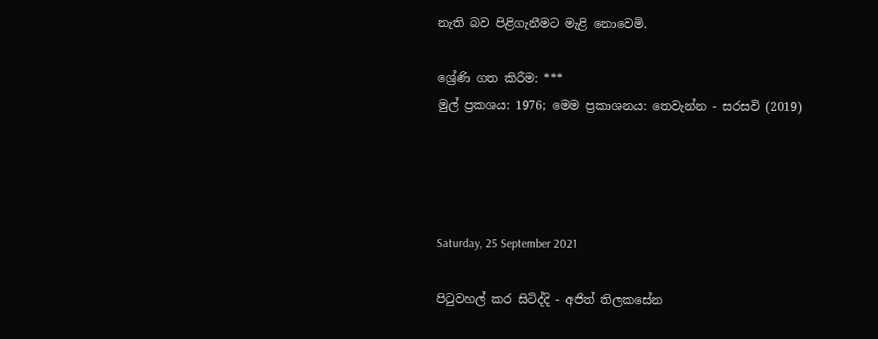නැති බව පිළිගැනීමට මැළි නොවෙමි.

ශ්‍රේණි ගත කිරීම: ***
මුල් ප්‍රකශය: 1976; මෙම ප්‍රකාශනය: තෙවැන්න - සරසවි (2019)




Saturday, 25 September 2021

පිටුවහල් කර සිටිද්දි - අජිත් තිලකසේන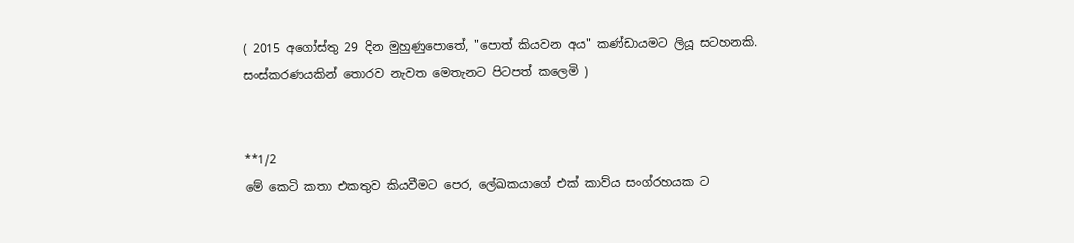( 2015 අගෝස්තු 29 දින මුහුණුපොතේ, "පොත් කියවන අය" කණ්ඩායමට ලියූ සටහනකි. සංස්කරණයකින් තොරව නැවත මෙතැනට පිටපත් කලෙමි )


**1/2
මේ කෙටි කතා එකතුව කියවීමට පෙර, ලේඛකයාගේ එක් කාව්ය සංග්රහයක ට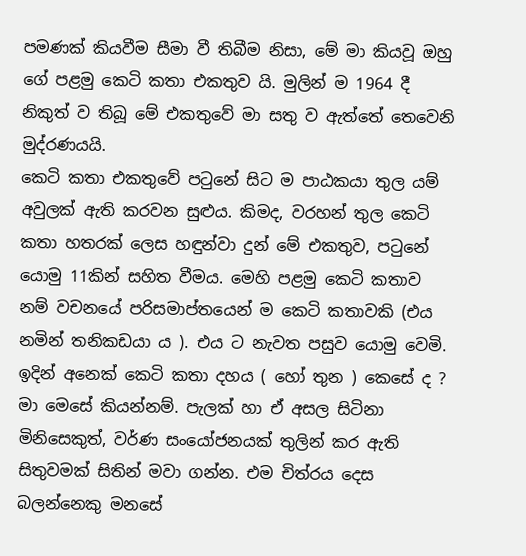පමණක් කියවීම සීමා වී තිබීම නිසා, මේ මා කියවූ ඔහු ගේ පළමු කෙටි කතා එකතුව යි. මුලින් ම 1964 දී නිකුත් ව තිබූ මේ එකතුවේ මා සතු ව ඇත්තේ තෙවෙනි මුද්රණයයි.
කෙටි කතා එකතුවේ පටුනේ සිට ම පාඨකයා තුල යම් අවුලක් ඇති කරවන සුළුය. කිමද, වරහන් තුල කෙටි කතා හතරක් ලෙස හඳුන්වා දුන් මේ එකතුව, පටුනේ යොමු 11කින් සහිත වීමය. මෙහි පළමු කෙටි කතාව නම් වචනයේ පරිසමාප්තයෙන් ම කෙටි කතාවකි (එය නමින් තනිකඩයා ය ). එය ට නැවත පසුව යොමු වෙමි.
ඉදින් අනෙක් කෙටි කතා දහය ( හෝ තුන ) කෙසේ ද ?
මා මෙසේ කියන්නම්. පැලක් හා ඒ අසල සිටිනා මිනිසෙකුත්, වර්ණ සංයෝජනයක් තුලින් කර ඇති සිතුවමක් සිතින් මවා ගන්න. එම චිත්රය දෙස බලන්නෙකු මනසේ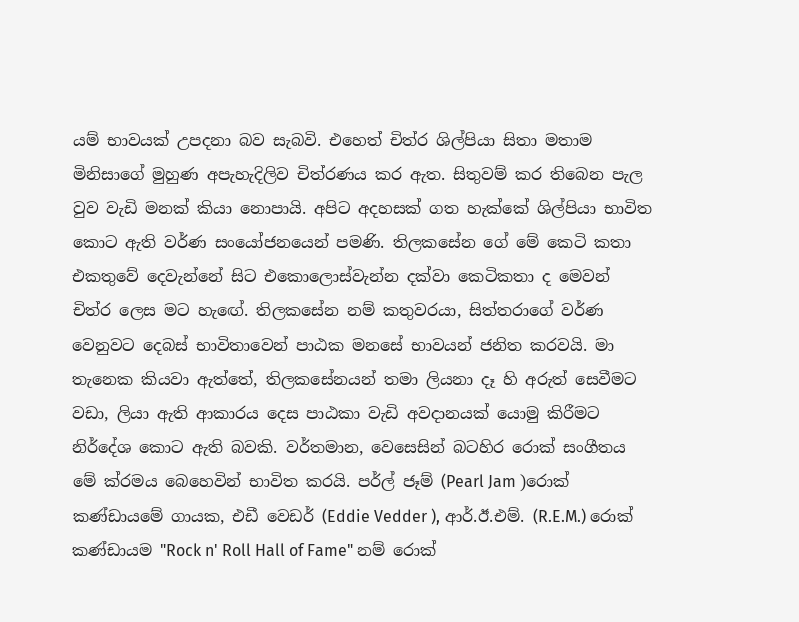යම් භාවයක් උපදනා බව සැබවි. එහෙත් චිත්ර ශිල්පියා සිතා මතාම මිනිසාගේ මුහුණ අපැහැදිලිව චිත්රණය කර ඇත. සිතුවම් කර තිබෙන පැල වුව වැඩි මනක් කියා නොපායි. අපිට අදහසක් ගත හැක්කේ ශිල්පියා භාවිත කොට ඇති වර්ණ සංයෝජනයෙන් පමණි. තිලකසේන ගේ මේ කෙටි කතා එකතුවේ දෙවැන්නේ සිට එකොලොස්වැන්න දක්වා කෙටිකතා ද මෙවන් චිත්ර ලෙස මට හැඟේ. තිලකසේන නම් කතුවරයා, සිත්තරාගේ වර්ණ වෙනුවට දෙබස් භාවිතාවෙන් පාඨක මනසේ භාවයන් ජනිත කරවයි. මා තැනෙක කියවා ඇත්තේ, තිලකසේනයන් තමා ලියනා දෑ හි අරුත් සෙවීමට වඩා, ලියා ඇති ආකාරය දෙස පාඨකා වැඩි අවදානයක් යොමු කිරීමට නිර්දේශ කොට ඇති බවකි. වර්තමාන, වෙසෙසින් බටහිර රොක් සංගීතය මේ ක්රමය බෙහෙවින් භාවිත කරයි. පර්ල් ජෑම් (Pearl Jam )රොක් කණ්ඩායමේ ගායක, එඩී වෙඩර් (Eddie Vedder ), ආර්.ඊ.එම්. (R.E.M.) රොක් කණ්ඩායම "Rock n' Roll Hall of Fame" නම් රොක්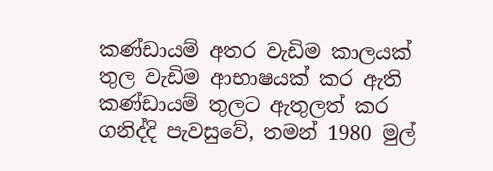කණ්ඩායම් අතර වැඩිම කාලයක් තුල වැඩිම ආභාෂයක් කර ඇති කණ්ඩායම් තුලට ඇතුලත් කර ගනිද්දි පැවසුවේ, තමන් 1980 මුල්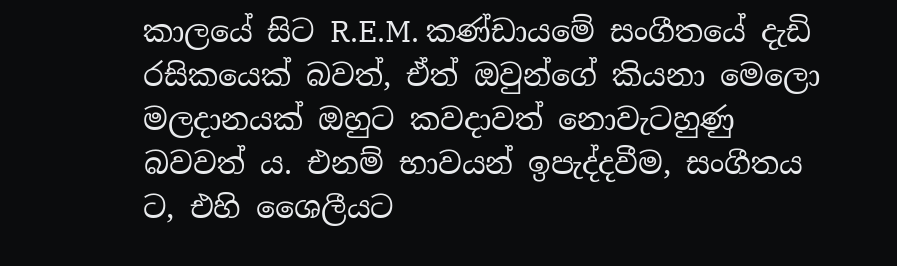කාලයේ සිට R.E.M. කණ්ඩායමේ සංගීතයේ දැඩි රසිකයෙක් බවත්, ඒත් ඔවුන්ගේ කියනා මෙලො මලදානයක් ඔහුට කවදාවත් නොවැටහුණු බවවත් ය. එනම් භාවයන් ඉපැද්දවීම, සංගීතය ට, එහි ශෛලීයට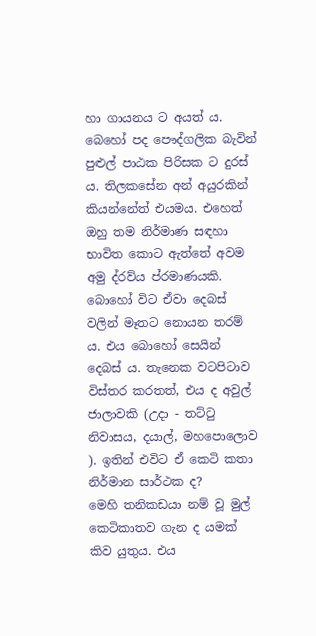හා ගායනය ට අයත් ය. බෙහෝ පද පෞද්ගලික බැවින් පුළුල් පාඨක පිරිසක ට දුරස් ය. තිලකසේන අන් අයුරකින් කියන්නේත් එයමය. එහෙත් ඔහු තම නිර්මාණ සඳහා භාවිත කොට ඇත්තේ අවම අමු ද්රව්ය ප්රමාණයකි. බොහෝ විට ඒවා දෙබස් වලින් මෑතට නොයන තරම් ය. එය බොහෝ සෙයින් දෙබස් ය. තැනෙක වටපිටාව විස්තර කරතත්, එය ද අවුල් ජාලාවකි (උදා - තට්ටු නිවාසය, දයාල්, මහපොලොව ). ඉතින් එවිට ඒ කෙටි කතා නිර්මාන සාර්ථක ද?
මෙහි තනිකඩයා නම් වූ මුල් කෙටිකාතව ගැන ද යමක් කිව යුතුය. එය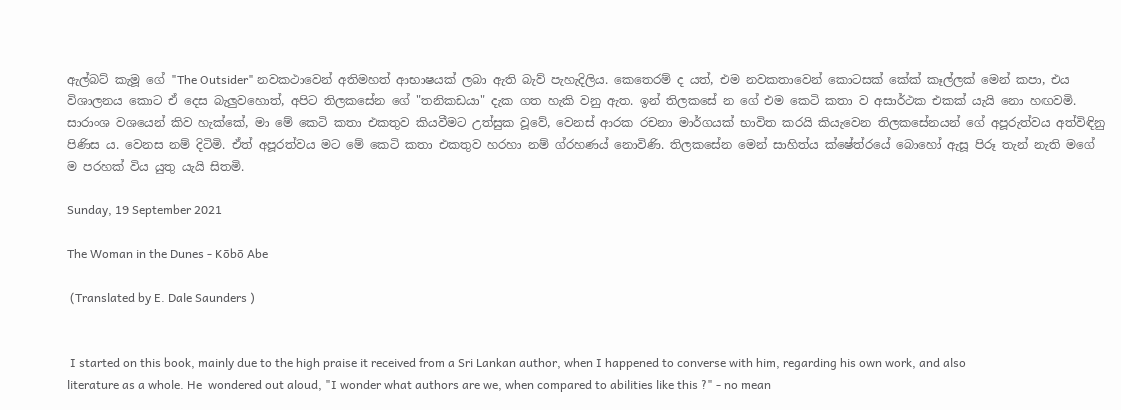ඇල්බට් කැමූ ගේ "The Outsider" නවකථාවෙන් අතිමහත් ආභාෂයක් ලබා ඇති බැව් පැහැදිලිය. කෙතෙරම් ද යත්, එම නවකතාවෙන් කොටසක් කේක් කෑල්ලක් මෙන් කපා, එය විශාලනය කොට ඒ දෙස බැලුවහොත්, අපිට තිලකසේන ගේ "තනිකඩයා" දැක ගත හැකි වනු ඇත. ඉන් තිලකසේ න ගේ එම කෙටි කතා ව අසාර්ථක එකක් යැයි නො හඟවමි.
සාරාංශ වශයෙන් කිව හැක්කේ, මා මේ කෙටි කතා එකතුව කියවීමට උත්සුක වූවේ, වෙනස් ආරක රචනා මාර්ගයක් භාවිත කරයි කියැවෙන තිලකසේනයන් ගේ අපූරුත්වය අත්විඳිනු පිණිස ය. වෙනස නම් දිටිමි. ඒත් අපූරත්වය මට මේ කෙටි කතා එකතුව හරහා නම් ග්රහණය් නොවිණි. තිලකසේන මෙන් සාහිත්ය ක්ෂේත්රයේ බොහෝ ඇසූ පිරූ තැන් නැති මගේ ම පරහක් විය යුතු යැයි සිතමි.

Sunday, 19 September 2021

The Woman in the Dunes - Kōbō Abe

 (Translated by E. Dale Saunders )


 I started on this book, mainly due to the high praise it received from a Sri Lankan author, when I happened to converse with him, regarding his own work, and also literature as a whole. He  wondered out aloud, "I wonder what authors are we, when compared to abilities like this ?" - no mean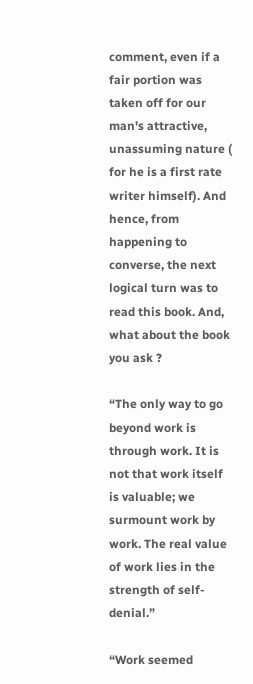comment, even if a fair portion was taken off for our man's attractive, unassuming nature ( for he is a first rate writer himself). And hence, from happening to converse, the next logical turn was to read this book. And, what about the book you ask ?

“The only way to go beyond work is through work. It is not that work itself is valuable; we surmount work by work. The real value of work lies in the strength of self-denial.”

“Work seemed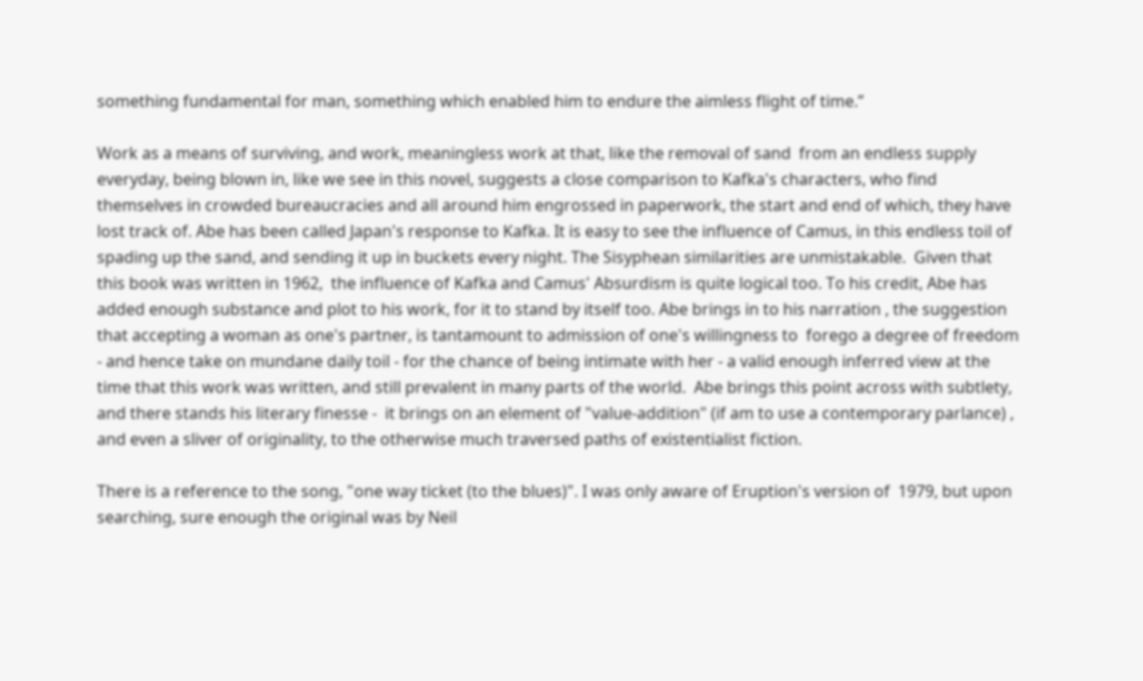something fundamental for man, something which enabled him to endure the aimless flight of time.”

Work as a means of surviving, and work, meaningless work at that, like the removal of sand  from an endless supply everyday, being blown in, like we see in this novel, suggests a close comparison to Kafka's characters, who find themselves in crowded bureaucracies and all around him engrossed in paperwork, the start and end of which, they have lost track of. Abe has been called Japan's response to Kafka. It is easy to see the influence of Camus, in this endless toil of spading up the sand, and sending it up in buckets every night. The Sisyphean similarities are unmistakable.  Given that this book was written in 1962,  the influence of Kafka and Camus' Absurdism is quite logical too. To his credit, Abe has added enough substance and plot to his work, for it to stand by itself too. Abe brings in to his narration , the suggestion that accepting a woman as one's partner, is tantamount to admission of one's willingness to  forego a degree of freedom - and hence take on mundane daily toil - for the chance of being intimate with her - a valid enough inferred view at the time that this work was written, and still prevalent in many parts of the world.  Abe brings this point across with subtlety, and there stands his literary finesse -  it brings on an element of "value-addition" (if am to use a contemporary parlance) , and even a sliver of originality, to the otherwise much traversed paths of existentialist fiction.

There is a reference to the song, "one way ticket (to the blues)". I was only aware of Eruption's version of  1979, but upon searching, sure enough the original was by Neil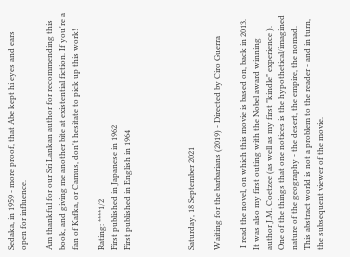Sedaka, in 1959 - more proof, that Abe kept hi eyes and ears open for influence.

Am thankful for our Sri Lankan author for recommending this book, and giving me another bite at existential fiction. If you're a fan of Kafka, or Camus, don't hesitate to pick up this work!

Rating: ****1/2
First published in Japanese in 1962
First published in English in 1964




Saturday, 18 September 2021

Waiting for the barbarians (2019) - Directed by Ciro Guerra

 I read the novel, on which this movie is based on, back in 2013. It was also my first outing with the Nobel award winning author J.M. Coetzee (as well as my first "kindle" experience ). One of the things that one notices is the hypothetical/imagined  nature of the geography - the desert, the empire, the nomad. This abstract world is not a problem to the reader - and in turn, the subsequent viewer of the movie.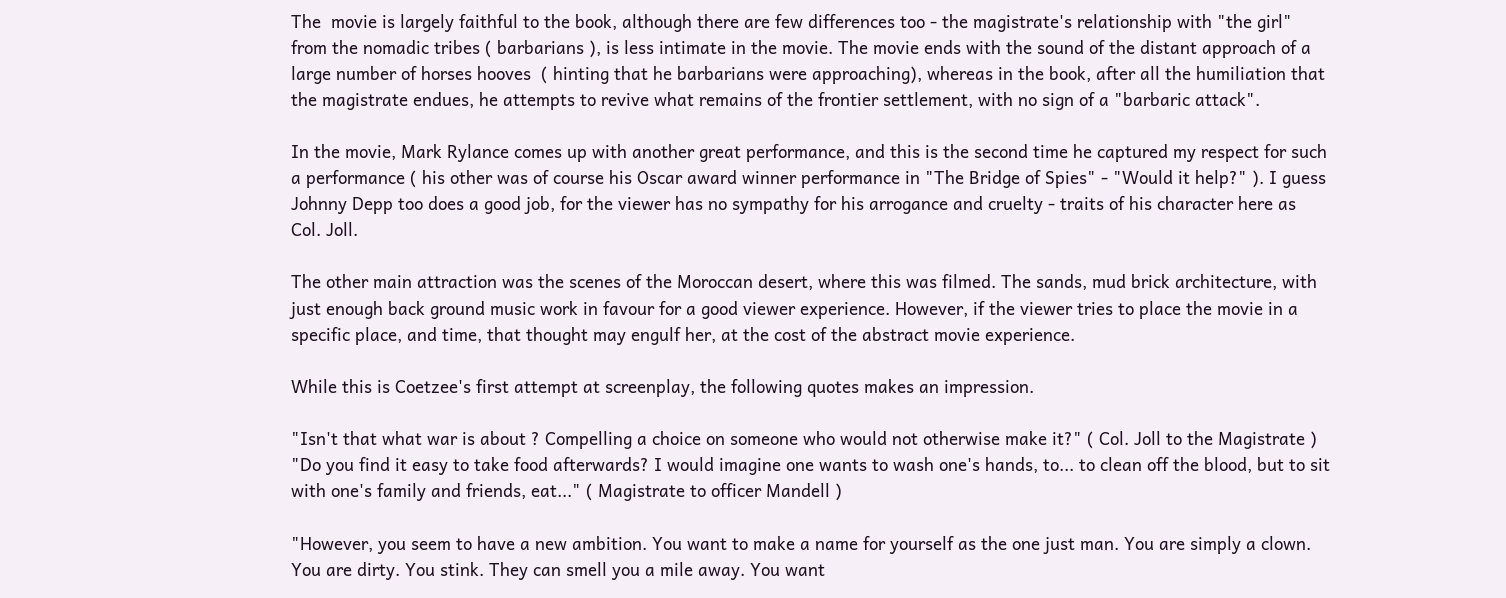The  movie is largely faithful to the book, although there are few differences too - the magistrate's relationship with "the girl" from the nomadic tribes ( barbarians ), is less intimate in the movie. The movie ends with the sound of the distant approach of a large number of horses hooves  ( hinting that he barbarians were approaching), whereas in the book, after all the humiliation that the magistrate endues, he attempts to revive what remains of the frontier settlement, with no sign of a "barbaric attack".

In the movie, Mark Rylance comes up with another great performance, and this is the second time he captured my respect for such a performance ( his other was of course his Oscar award winner performance in "The Bridge of Spies" - "Would it help?" ). I guess Johnny Depp too does a good job, for the viewer has no sympathy for his arrogance and cruelty - traits of his character here as Col. Joll.

The other main attraction was the scenes of the Moroccan desert, where this was filmed. The sands, mud brick architecture, with just enough back ground music work in favour for a good viewer experience. However, if the viewer tries to place the movie in a specific place, and time, that thought may engulf her, at the cost of the abstract movie experience.

While this is Coetzee's first attempt at screenplay, the following quotes makes an impression.

"Isn't that what war is about ? Compelling a choice on someone who would not otherwise make it?" ( Col. Joll to the Magistrate )
"Do you find it easy to take food afterwards? I would imagine one wants to wash one's hands, to... to clean off the blood, but to sit with one's family and friends, eat..." ( Magistrate to officer Mandell )

"However, you seem to have a new ambition. You want to make a name for yourself as the one just man. You are simply a clown. You are dirty. You stink. They can smell you a mile away. You want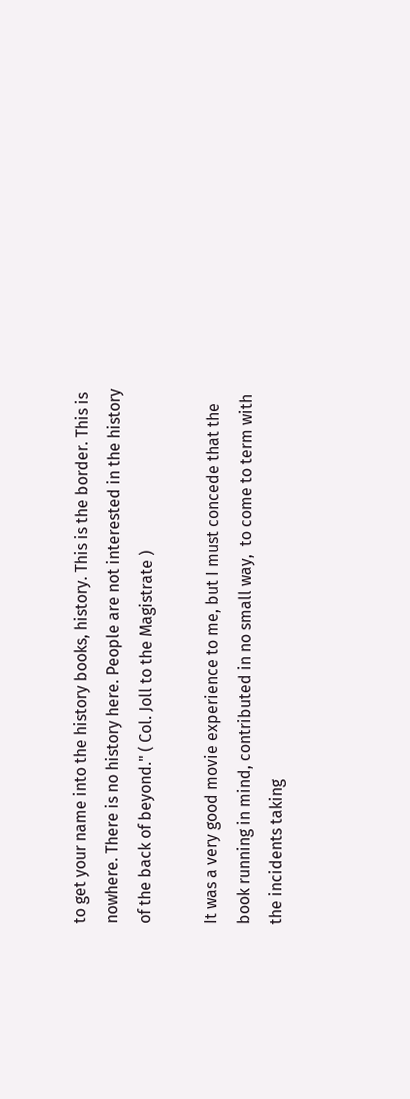to get your name into the history books, history. This is the border. This is nowhere. There is no history here. People are not interested in the history of the back of beyond." ( Col. Joll to the Magistrate )

It was a very good movie experience to me, but I must concede that the book running in mind, contributed in no small way,  to come to term with the incidents taking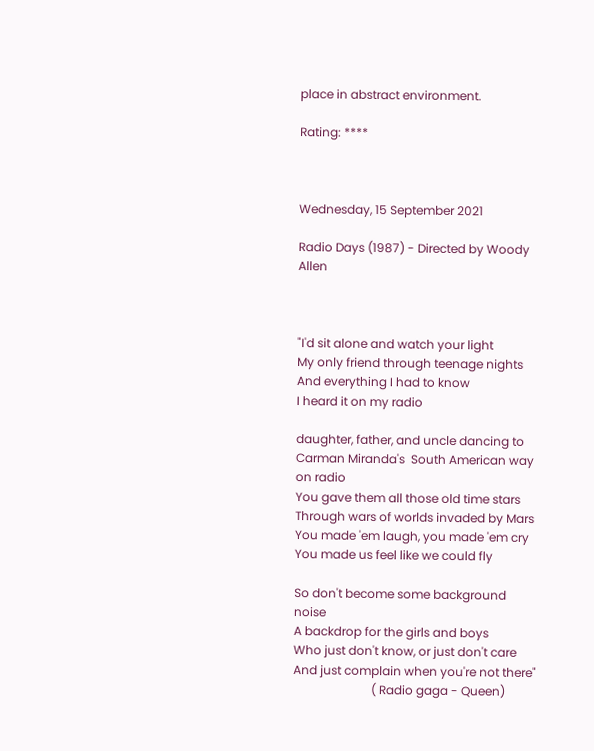place in abstract environment.

Rating: ****



Wednesday, 15 September 2021

Radio Days (1987) - Directed by Woody Allen



"I'd sit alone and watch your light
My only friend through teenage nights
And everything I had to know
I heard it on my radio

daughter, father, and uncle dancing to Carman Miranda's  South American way on radio
You gave them all those old time stars
Through wars of worlds invaded by Mars
You made 'em laugh, you made 'em cry
You made us feel like we could fly

So don't become some background noise
A backdrop for the girls and boys
Who just don't know, or just don't care
And just complain when you're not there"
                          ( Radio gaga - Queen)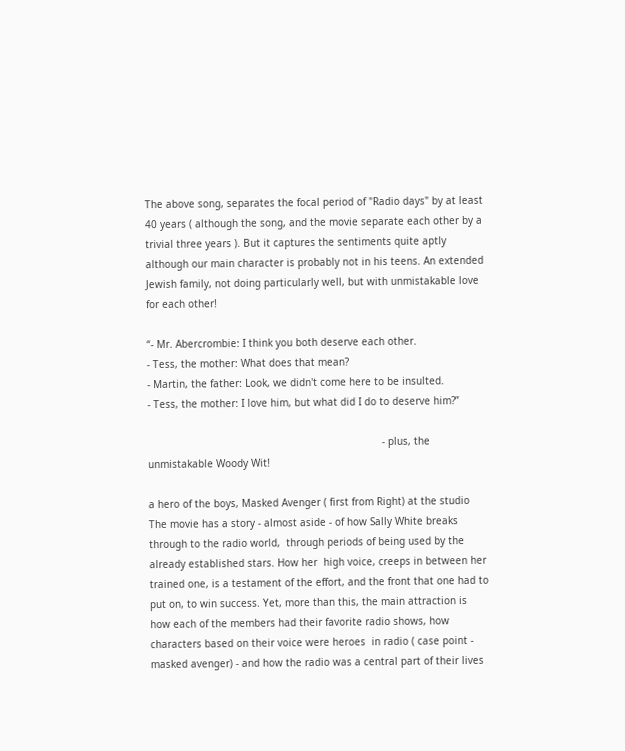The above song, separates the focal period of "Radio days" by at least 40 years ( although the song, and the movie separate each other by a trivial three years ). But it captures the sentiments quite aptly  although our main character is probably not in his teens. An extended Jewish family, not doing particularly well, but with unmistakable love for each other!

“- Mr. Abercrombie: I think you both deserve each other.
- Tess, the mother: What does that mean?
- Martin, the father: Look, we didn't come here to be insulted.
- Tess, the mother: I love him, but what did I do to deserve him?”

                                                                              - plus, the unmistakable Woody Wit!

a hero of the boys, Masked Avenger ( first from Right) at the studio
The movie has a story - almost aside - of how Sally White breaks through to the radio world,  through periods of being used by the already established stars. How her  high voice, creeps in between her trained one, is a testament of the effort, and the front that one had to put on, to win success. Yet, more than this, the main attraction is how each of the members had their favorite radio shows, how characters based on their voice were heroes  in radio ( case point - masked avenger) - and how the radio was a central part of their lives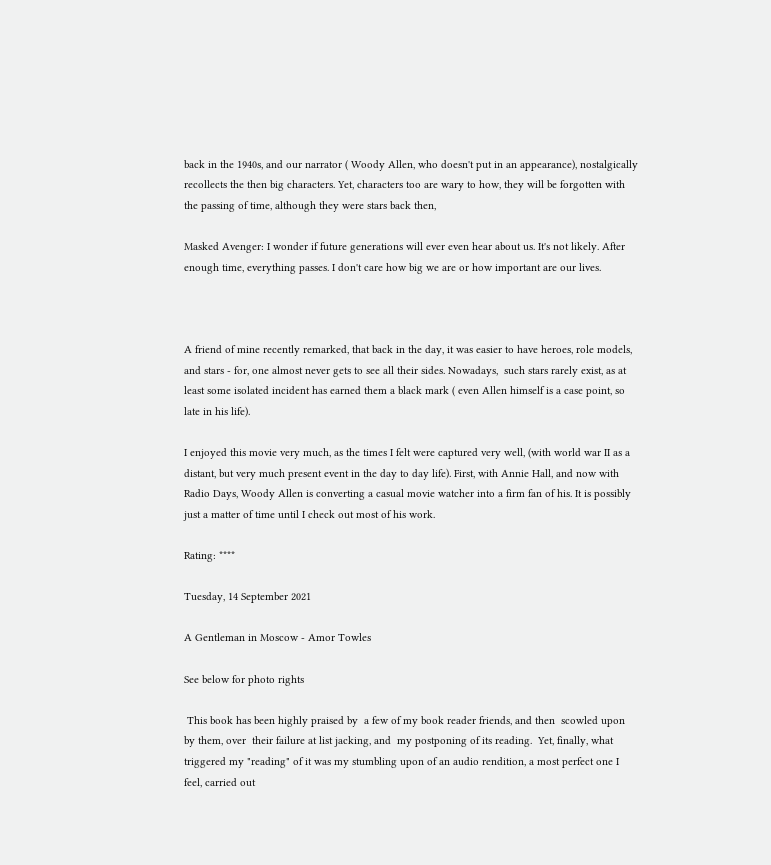back in the 1940s, and our narrator ( Woody Allen, who doesn't put in an appearance), nostalgically recollects the then big characters. Yet, characters too are wary to how, they will be forgotten with the passing of time, although they were stars back then,

Masked Avenger: I wonder if future generations will ever even hear about us. It's not likely. After enough time, everything passes. I don't care how big we are or how important are our lives.



A friend of mine recently remarked, that back in the day, it was easier to have heroes, role models, and stars - for, one almost never gets to see all their sides. Nowadays,  such stars rarely exist, as at least some isolated incident has earned them a black mark ( even Allen himself is a case point, so late in his life).

I enjoyed this movie very much, as the times I felt were captured very well, (with world war II as a distant, but very much present event in the day to day life). First, with Annie Hall, and now with Radio Days, Woody Allen is converting a casual movie watcher into a firm fan of his. It is possibly just a matter of time until I check out most of his work.

Rating: ****

Tuesday, 14 September 2021

A Gentleman in Moscow - Amor Towles

See below for photo rights

 This book has been highly praised by  a few of my book reader friends, and then  scowled upon by them, over  their failure at list jacking, and  my postponing of its reading.  Yet, finally, what triggered my "reading" of it was my stumbling upon of an audio rendition, a most perfect one I feel, carried out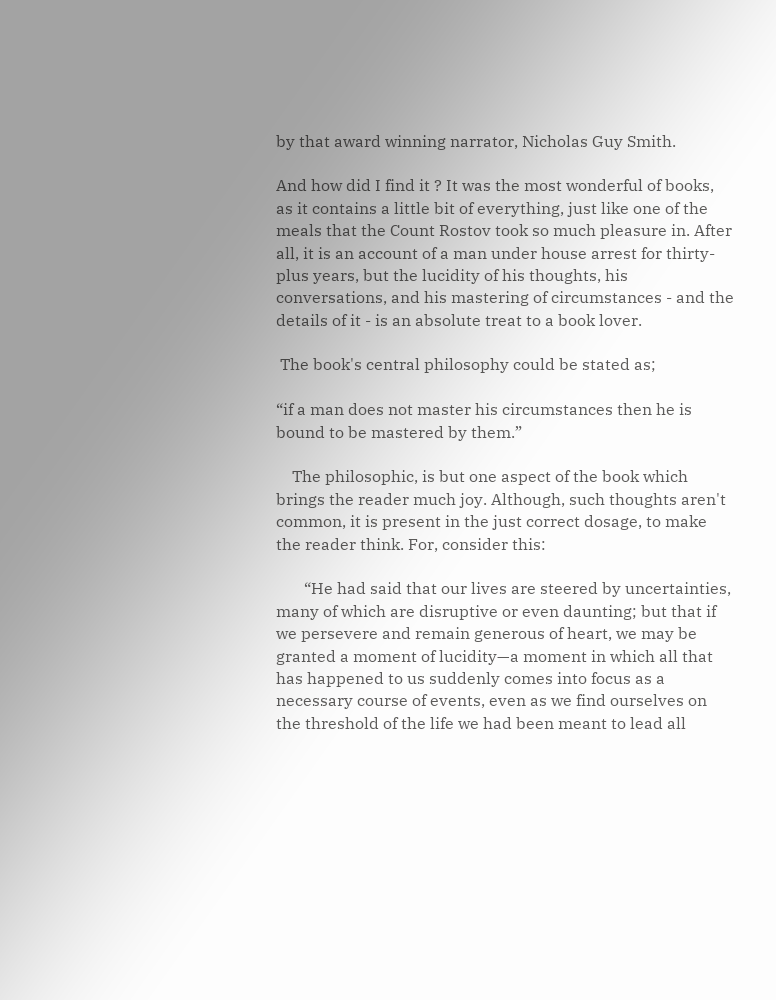by that award winning narrator, Nicholas Guy Smith.

And how did I find it ? It was the most wonderful of books, as it contains a little bit of everything, just like one of the meals that the Count Rostov took so much pleasure in. After all, it is an account of a man under house arrest for thirty-plus years, but the lucidity of his thoughts, his conversations, and his mastering of circumstances - and the details of it - is an absolute treat to a book lover.

 The book's central philosophy could be stated as;

“if a man does not master his circumstances then he is bound to be mastered by them.”

    The philosophic, is but one aspect of the book which brings the reader much joy. Although, such thoughts aren't common, it is present in the just correct dosage, to make the reader think. For, consider this:

       “He had said that our lives are steered by uncertainties, many of which are disruptive or even daunting; but that if we persevere and remain generous of heart, we may be granted a moment of lucidity—a moment in which all that has happened to us suddenly comes into focus as a necessary course of events, even as we find ourselves on the threshold of the life we had been meant to lead all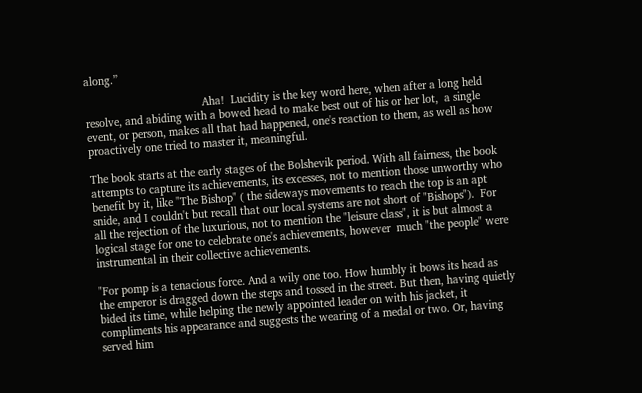along.”

                                       Aha!  Lucidity is the key word here, when after a long held resolve, and abiding with a bowed head to make best out of his or her lot,  a single event, or person, makes all that had happened, one's reaction to them, as well as how proactively one tried to master it, meaningful.

The book starts at the early stages of the Bolshevik period. With all fairness, the book attempts to capture its achievements, its excesses, not to mention those unworthy who benefit by it, like "The Bishop" ( the sideways movements to reach the top is an apt snide, and I couldn't but recall that our local systems are not short of "Bishops").  For all the rejection of the luxurious, not to mention the "leisure class", it is but almost a logical stage for one to celebrate one's achievements, however  much "the people" were instrumental in their collective achievements.

"For pomp is a tenacious force. And a wily one too. How humbly it bows its head as the emperor is dragged down the steps and tossed in the street. But then, having quietly bided its time, while helping the newly appointed leader on with his jacket, it compliments his appearance and suggests the wearing of a medal or two. Or, having served him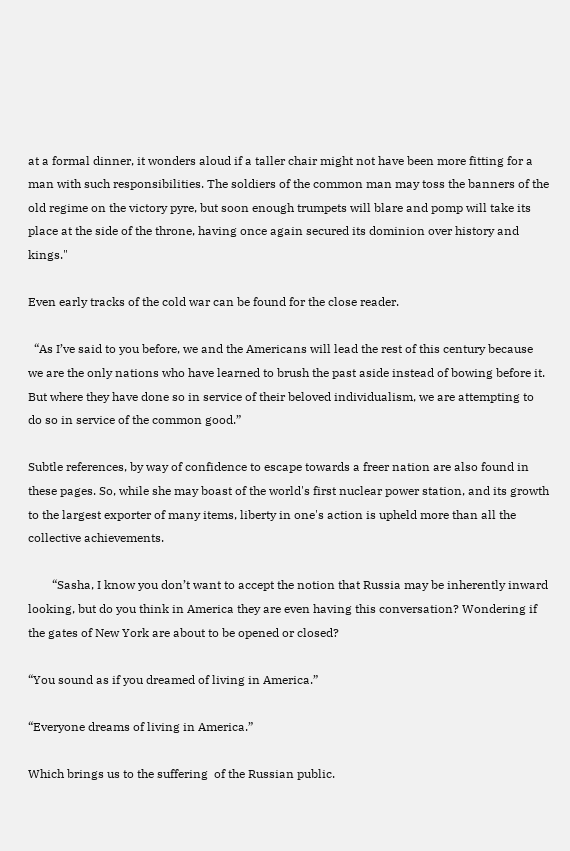at a formal dinner, it wonders aloud if a taller chair might not have been more fitting for a man with such responsibilities. The soldiers of the common man may toss the banners of the old regime on the victory pyre, but soon enough trumpets will blare and pomp will take its place at the side of the throne, having once again secured its dominion over history and kings."

Even early tracks of the cold war can be found for the close reader.

  “As I’ve said to you before, we and the Americans will lead the rest of this century because we are the only nations who have learned to brush the past aside instead of bowing before it. But where they have done so in service of their beloved individualism, we are attempting to do so in service of the common good.”

Subtle references, by way of confidence to escape towards a freer nation are also found in these pages. So, while she may boast of the world's first nuclear power station, and its growth to the largest exporter of many items, liberty in one's action is upheld more than all the collective achievements.

        “Sasha, I know you don’t want to accept the notion that Russia may be inherently inward looking, but do you think in America they are even having this conversation? Wondering if the gates of New York are about to be opened or closed?

“You sound as if you dreamed of living in America.”

“Everyone dreams of living in America.”

Which brings us to the suffering  of the Russian public.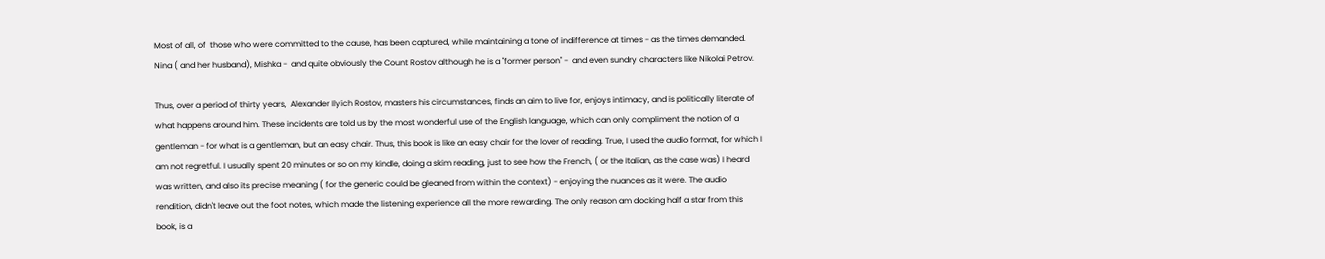Most of all, of  those who were committed to the cause, has been captured, while maintaining a tone of indifference at times - as the times demanded. Nina ( and her husband), Mishka -  and quite obviously the Count Rostov although he is a "former person" -  and even sundry characters like Nikolai Petrov.

Thus, over a period of thirty years,  Alexander Ilyich Rostov, masters his circumstances, finds an aim to live for, enjoys intimacy, and is politically literate of what happens around him. These incidents are told us by the most wonderful use of the English language, which can only compliment the notion of a gentleman - for what is a gentleman, but an easy chair. Thus, this book is like an easy chair for the lover of reading. True, I used the audio format, for which I am not regretful. I usually spent 20 minutes or so on my kindle, doing a skim reading, just to see how the French, ( or the Italian, as the case was) I heard was written, and also its precise meaning ( for the generic could be gleaned from within the context) - enjoying the nuances as it were. The audio rendition, didn't leave out the foot notes, which made the listening experience all the more rewarding. The only reason am docking half a star from this book, is a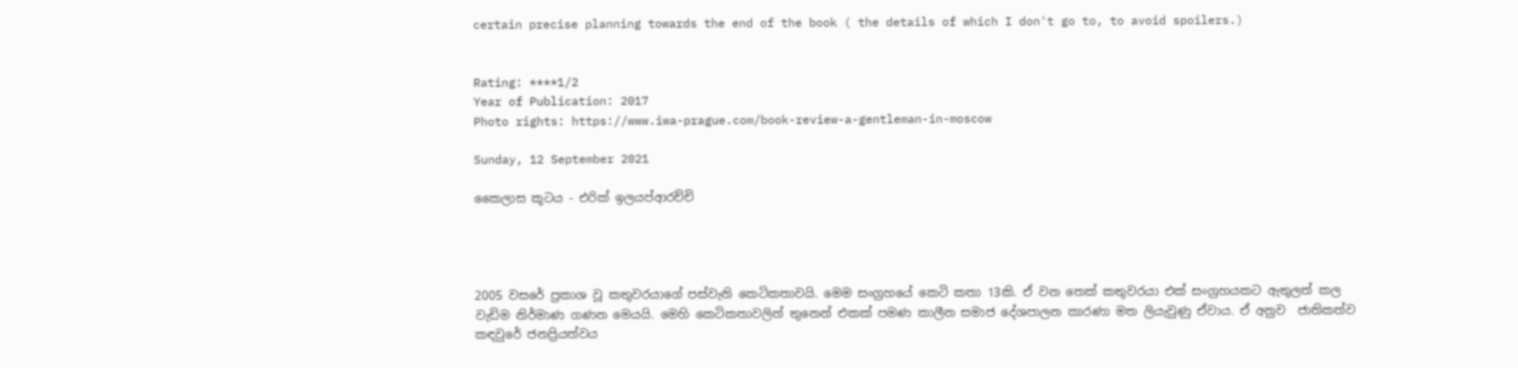certain precise planning towards the end of the book ( the details of which I don't go to, to avoid spoilers.)


Rating: ****1/2
Year of Publication: 2017
Photo rights: https://www.iwa-prague.com/book-review-a-gentleman-in-moscow

Sunday, 12 September 2021

කෛලාස කූටය - එරික් ඉලයප්ආරච්චි




2005 වසරේ ප්‍රකාශ වූ කතුවරයාගේ පස්වැනි කෙටිකතාවයි. මෙම සංග්‍රහයේ කෙටි කතා 13කි. ඒ වන තෙක් කතුවරයා එක් සංග්‍රහයකට ඇතුලත් කල වැඩිම නිර්මාණ ගණන මෙයයි. මෙහි කෙටිකතාවලින් තුනෙන් එකක් පමණ කාලීන සමාජ දේශපාලන කාරණා මත ලියැවුණු ඒවාය. ඒ අනුව  ජාතිකත්ව කඳවුරේ ජනප්‍රියත්වය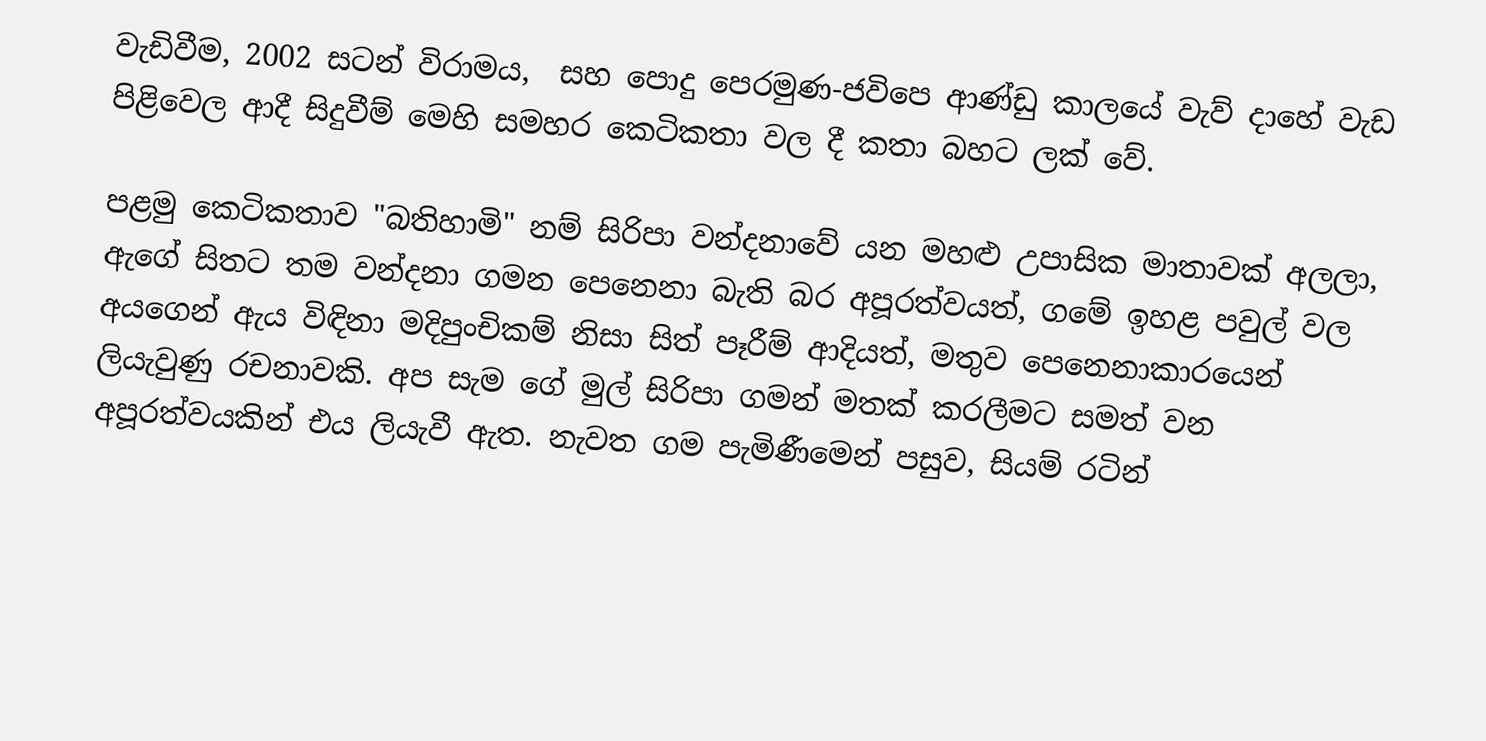වැඩිවීම, 2002 සටන් විරාමය,  සහ පොදු පෙරමුණ-ජවිපෙ ආණ්ඩු කාලයේ වැව් දාහේ වැඩ පිළිවෙල ආදී සිදුවීම් මෙහි සමහර කෙටිකතා වල දී කතා බහට ලක් වේ.

පළමු කෙටිකතාව "බතිහාමි" නම් සිරිපා වන්දනාවේ යන මහළු උපාසික මාතාවක් අලලා, ඇගේ සිතට තම වන්දනා ගමන පෙනෙනා බැති බර අපූරත්වයත්, ගමේ ඉහළ පවුල් වල අයගෙන් ඇය විඳිනා මදිපුංචිකම් නිසා සිත් පෑරීම් ආදියත්, මතුව පෙනෙනාකාරයෙන් ලියැවුණු රචනාවකි. අප සැම ගේ මුල් සිරිපා ගමන් මතක් කරලීමට සමත් වන අපූරත්වයකින් එය ලියැවී ඇත. නැවත ගම පැමිණීමෙන් පසුව, සියම් රටින්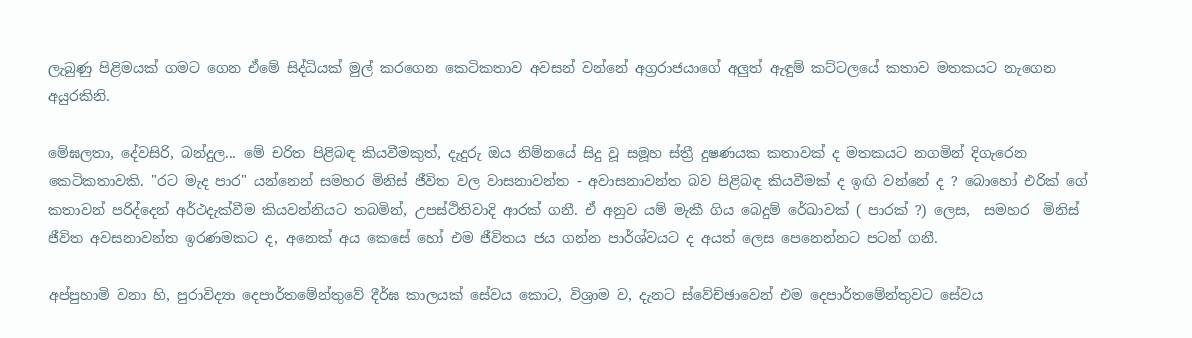ලැබුණු පිළිමයක් ගමට ගෙන ඒමේ සිද්ධියක් මුල් කරගෙන කෙටිකතාව අවසන් වන්නේ අග්‍රරාජයාගේ අලුත් ඇඳුම් කට්ටලයේ කතාව මතකයට නැගෙන අයුරකිනි.

මේඝලතා, දේවසිරි, බන්දුල... මේ චරිත පිළිබඳ කියවීමකුත්, දැදුරු ඔය නිම්නයේ සිදු වූ සමූහ ස්ත්‍රී දුෂණයක කතාවක් ද මතකයට නගමින් දිගැරෙන කෙටිකතාවකි. "රට මැද පාර" යන්නෙන් සමහර මිනිස් ජීවිත වල වාසනාවන්ත - අවාසනාවන්ත බව පිළිබඳ කියවීමක් ද ඉඟි වන්නේ ද ? බොහෝ එරික් ගේ කතාවන් පරිද්දෙන් අර්ථදැක්වීම කියවන්නියට තබමින්, උපස්ථිතිවාදි ආරක් ගනී. ඒ අනුව යම් මැකී ගිය බෙදුම් රේඛාවක් ( පාරක් ?) ලෙස,  සමහර  මිනිස් ජීවිත අවසනාවන්ත ඉරණමකට ද, අනෙක් අය කෙසේ හෝ එම ජීවිතය ජය ගන්න පාර්ශ්වයට ද අයත් ලෙස පෙනෙන්නට පටන් ගනී.

අප්පුහාමි වනා හි, පුරාවිද්‍යා දෙපාර්තමේන්තුවේ දීර්ඝ කාලයක් සේවය කොට, විශ්‍රාම ව, දැනට ස්වේච්ඡාවෙන් එම දෙපාර්තමේන්තුවට සේවය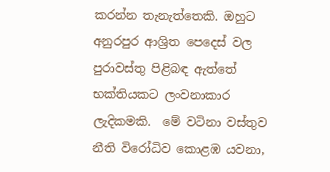කරන්න තැනැත්තෙකි. ඔහුට අනුරපුර ආශ්‍රිත පෙදෙස් වල පුරාවස්තු පිළිබඳ ඇත්තේ භක්තියකට ලංවනාකාර ලැදිකමකි.  මේ වටිනා වස්තුව නීති විරෝධිව කොළඹ යවනා,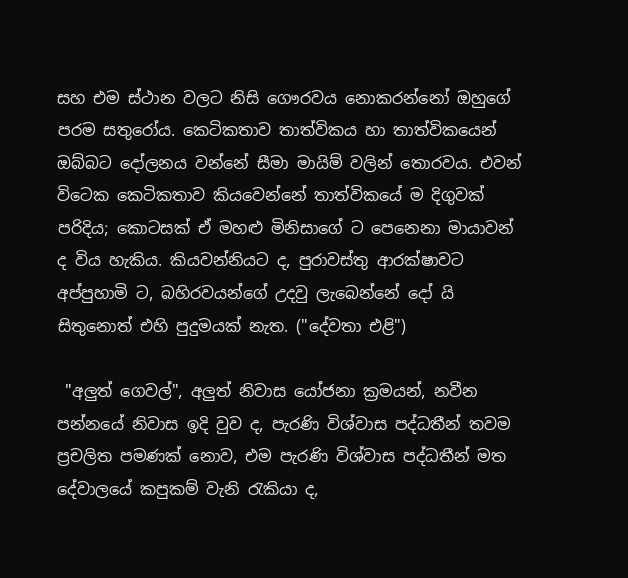සහ එම ස්ථාන වලට නිසි ගෞරවය නොකරන්නෝ ඔහුගේ පරම සතුරෝය. කෙටිකතාව තාත්විකය හා තාත්විකයෙන් ඔබ්බට දෝලනය වන්නේ සීමා මායිම් වලින් තොරවය. එවන් විටෙක කෙටිකතාව කියවෙන්නේ තාත්විකයේ ම දිගුවක් පරිදිය; කොටසක් ඒ මහළු මිනිසාගේ ට පෙනෙනා මායාවන් ද විය හැකිය. කියවන්නියට ද, පුරාවස්තු ආරක්ෂාවට අප්පුහාමි ට, බහිරවයන්ගේ උදවු ලැබෙන්නේ දෝ යි සිතුනොත් එහි පුදුමයක් නැත. ("දේවතා එළි")

 "අලුත් ගෙවල්", අලුත් නිවාස යෝජනා ක්‍රමයන්, නවීන පන්නයේ නිවාස ඉදි වුව ද, පැරණි විශ්වාස පද්ධතීන් තවම ප්‍රචලිත පමණක් නොව, එම පැරණි විශ්වාස පද්ධතීන් මත දේවාලයේ කපුකම් වැනි රැකියා ද,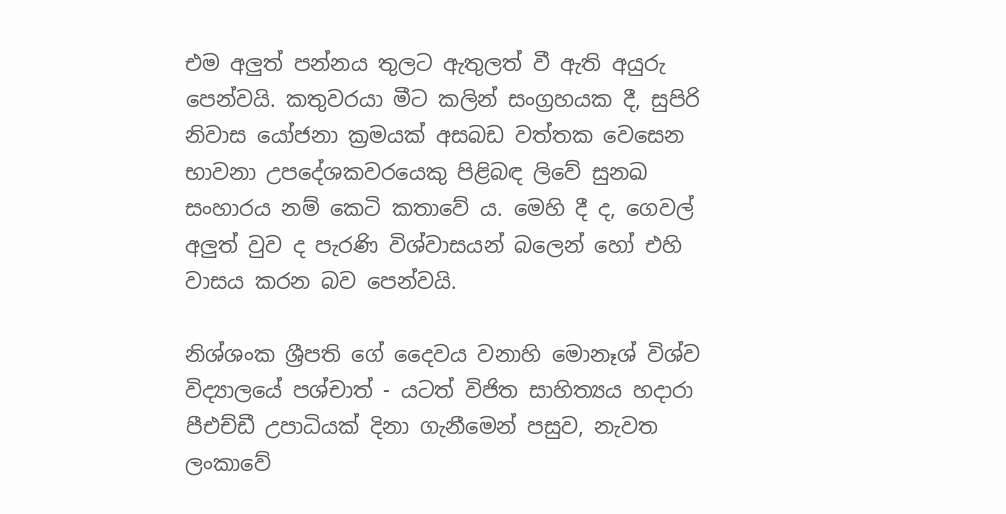එම අලුත් පන්නය තුලට ඇතුලත් වී ඇති අයුරු පෙන්වයි. කතුවරයා මීට කලින් සංග්‍රහයක දී, සුපිරි නිවාස යෝජනා ක්‍රමයක් අසබඩ වත්තක වෙසෙන භාවනා උපදේශකවරයෙකු පිළිබඳ ලිවේ සුනඛ සංහාරය නම් කෙටි කතාවේ ය. මෙහි දී ද, ගෙවල් අලුත් වුව ද පැරණි විශ්වාසයන් බලෙන් හෝ එහි වාසය කරන බව පෙන්වයි.

නිශ්ශංක ශ්‍රීපති ගේ දෛවය වනාහි මොනෑශ් විශ්ව විද්‍යාලයේ පශ්චාත් - යටත් විජිත සාහිත්‍යය හදාරා පීඑච්ඩී උපාධියක් දිනා ගැනීමෙන් පසුව, නැවත ලංකාවේ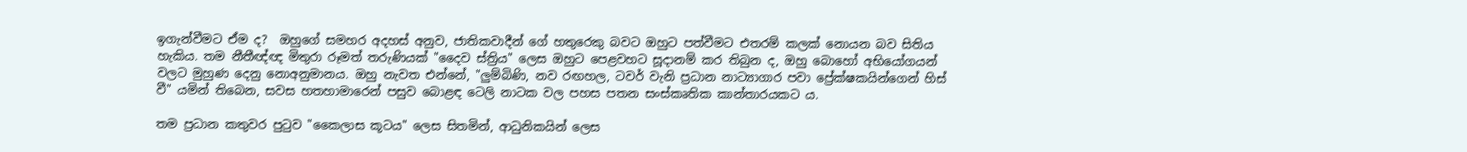ඉගැන්වීමට ඒම ද?  ඔහුගේ සමහර අදහස් අනුව, ජාතිකවාදීන් ගේ හතුරෙකු බවට ඔහුට පත්වීමට එතරම් කලක් නොයන බව සිතිය හැකිය. තම නීතීඥ්ඥ මිතුරා රූමත් තරුණියක් "දෛව ස්ත්‍රිය" ලෙස ඔහුට පෙළවහට සූදානම් කර තිබුන ද, ඔහු බොහෝ අභියෝගයන් වලට මුහුණ දෙනු නොඅනුමානය. ඔහු නැවත එන්නේ, "ලුම්බිණි, නව රඟහල, ටවර් වැනි ප්‍රධාන නාට්‍යාගාර පවා ප්‍රේක්ෂකයින්ගෙන් හිස් වී" යමින් තිබෙන, සවස හතහාමාරෙන් පසුව බොළඳ ටෙලි නාටක වල පහස පතන සංස්කෘතික කාන්තාරයකට ය.

තම ප්‍රධාන කතුවර පුටුව "කෛලාස කූටය" ලෙස සිතමින්, ආධුනිකයින් ලෙස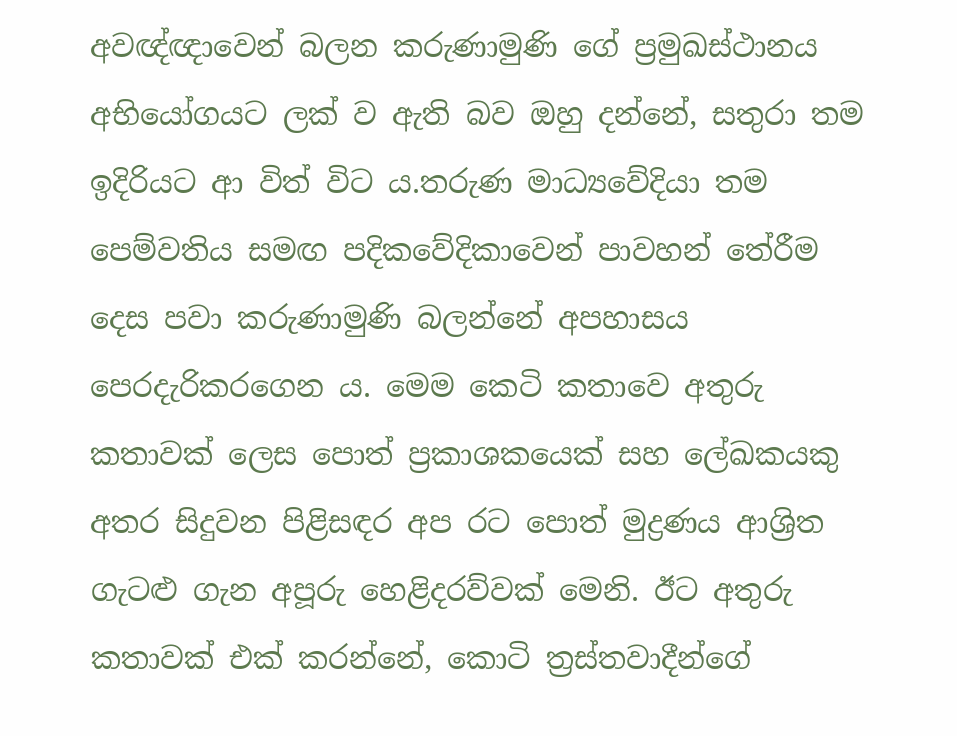අවඥ්ඥාවෙන් බලන කරුණාමුණි ගේ ප්‍රමුඛස්ථානය අභියෝගයට ලක් ව ඇති බව ඔහු දන්නේ, සතුරා තම ඉදිරියට ආ විත් විට ය.තරුණ මාධ්‍යවේදියා තම පෙම්වතිය සමඟ පදිකවේදිකාවෙන් පාවහන් තේරීම දෙස පවා කරුණාමුණි බලන්නේ අපහාසය පෙරදැරිකරගෙන ය. මෙම කෙටි කතාවෙ අතුරු කතාවක් ලෙස පොත් ප්‍රකාශකයෙක් සහ ලේඛකයකු අතර සිදුවන පිළිසඳර අප රට පොත් මුද්‍රණය ආශ්‍රිත ගැටළු ගැන අපූරු හෙළිදරව්වක් මෙනි. ඊට අතුරු කතාවක් එක් කරන්නේ, කොටි ත්‍රස්තවාදීන්ගේ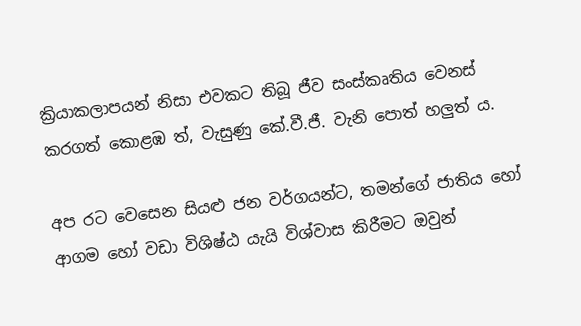ක්‍රියාකලාපයන් නිසා එවකට තිබූ ජීව සංස්කෘතිය වෙනස් කරගත් කොළඹ ත්, වැසුණු කේ.වී.ජී. වැනි පොත් හලුත් ය.

අප රට වෙසෙන සියළු ජන වර්ගයන්ට, තමන්ගේ ජාතිය හෝ ආගම හෝ වඩා විශිෂ්ඨ යැයි විශ්වාස කිරීමට ඔවුන්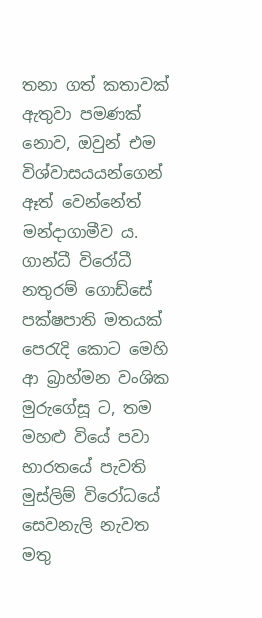තනා ගත් කතාවක් ඇතුවා පමණක් නොව, ඔවුන් එම විශ්වාසයයන්ගෙන් ඈත් වෙන්නේත් මන්දාගාමීව ය. ගාන්ධී විරෝධී නතුරම් ගොඩ්සේ පක්ෂපාති මතයක් පෙරැදි කොට මෙහි ආ බ්‍රාහ්මන වංශික මුරුගේසූ ට, තම මහළු වියේ පවා  භාරතයේ පැවති මුස්ලිම් විරෝධයේ සෙවනැලි නැවත මතු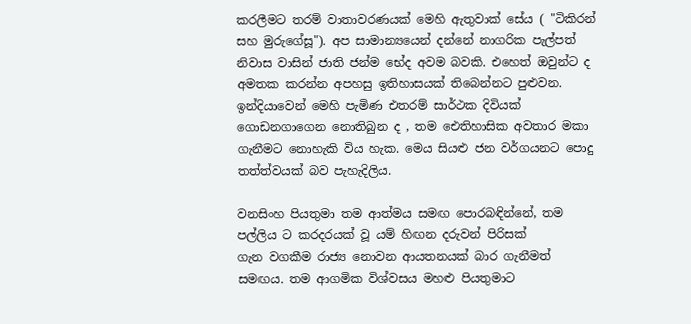කරලීමට තරම් වාතාවරණයක් මෙහි ඇතුවාක් සේය ( "ටිකිරන් සහ මුරුගේසූ"). අප සාමාන්‍යයෙන් දන්නේ නාගරික පැල්පත් නිවාස වාසින් ජාති ජන්ම භේද අවම බවකි. එහෙත් ඔවුන්ට ද අමතක කරන්න අපහසු ඉතිහාසයක් තිබෙන්නට පුළුවන. ඉන්දියාවෙන් මෙහි පැමිණ එතරම් සාර්ථක දිවියක් ගොඩනගාගෙන නොතිබුන ද , තම ඓතිහාසික අවතාර මකා ගැනීමට නොහැකි විය හැක. මෙය සියළු ජන වර්ගයනට පොදු තත්ත්වයක් බව පැහැදිලිය.

වනසිංහ පියතුමා තම ආත්මය සමඟ පොරබඳින්නේ, තම පල්ලිය ට කරදරයක් වූ යම් හිඟන දරුවන් පිරිසක්
ගැන වගකීම රාජ්‍ය නොවන ආයතනයක් බාර ගැනීමත් සමඟය. තම ආගමික විශ්වසය මහළු පියතුමාට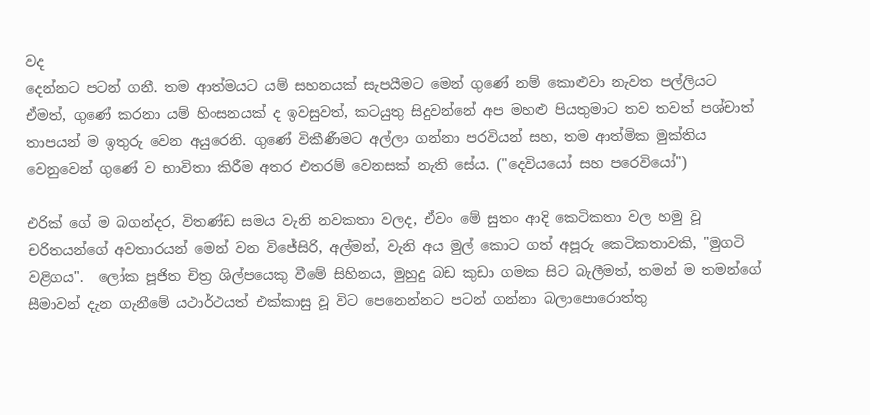වද
දෙන්නට පටන් ගනී. තම ආත්මයට යම් සහනයක් සැපයීමට මෙන් ගුණේ නම් කොළුවා නැවත පල්ලියට ඒමත්, ගුණේ කරනා යම් හිංසනයක් ද ඉවසුවත්, කටයුතු සිදුවන්නේ අප මහළු පියතුමාට තව තවත් පශ්චාත් තාපයන් ම ඉතුරු වෙන අයුරෙනි. ගුණේ විකීණීමට අල්ලා ගන්නා පරවියන් සහ, තම ආත්මික මුක්තිය වෙනුවෙන් ගුණේ ව භාවිතා කිරීම අතර එතරම් වෙනසක් නැති සේය. ("දෙවියයෝ සහ පරෙවියෝ")

එරික් ගේ ම බගන්දර, විතණ්ඩ සමය වැනි නවකතා වලද, ඒවං මේ සුතං ආදි කෙටිකතා වල හමු වූ චරිතයන්ගේ අවතාරයන් මෙන් වන විජේසිරි, අල්මන්, වැනි අය මුල් කොට ගත් අපූරු කෙටිකතාවකි, "මුගටි වළිගය".  ලෝක පූජිත චිත්‍ර ශිල්පයෙකු වීමේ සිහිනය, මුහුදු බඩ කුඩා ගමක සිට බැලීමත්, තමන් ම තමන්ගේ සීමාවන් දැන ගැනීමේ යථාර්ථයත් එක්කාසු වූ විට පෙනෙන්නට පටන් ගන්නා බලාපොරොත්තු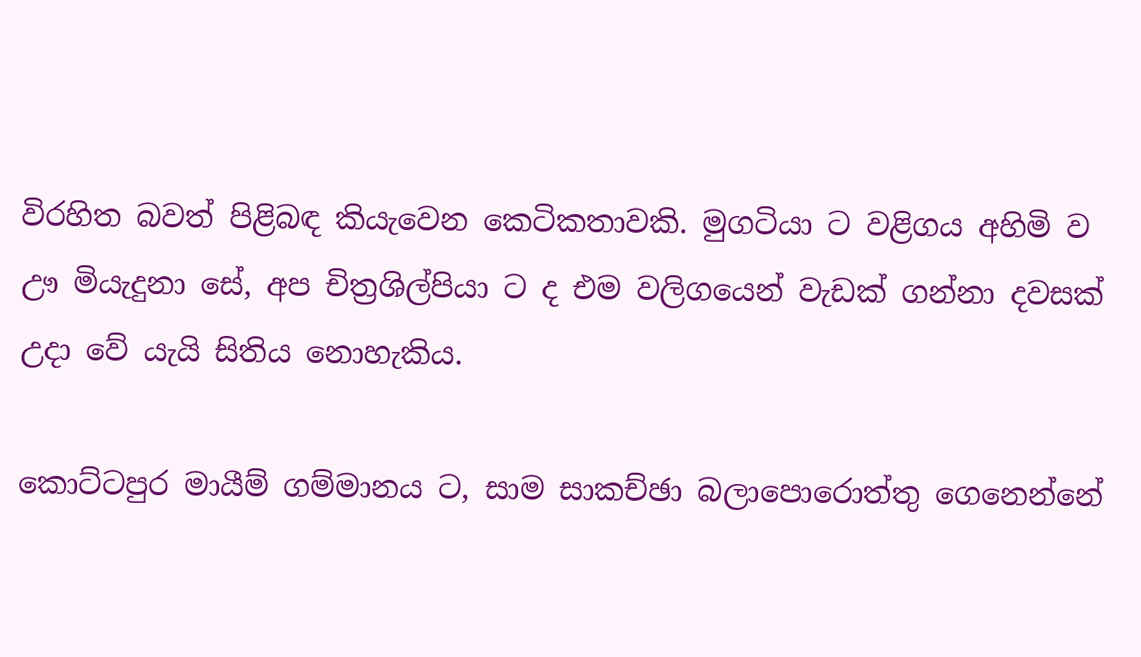විරහිත බවත් පිළිබඳ කියැවෙන කෙටිකතාවකි. මුගටියා ට වළිගය අහිමි ව ඌ මියැදුනා සේ, අප චිත්‍රශිල්පියා ට ද එම වලිගයෙන් වැඩක් ගන්නා දවසක් උදා වේ යැයි සිතිය නොහැකිය.

කොට්ටපුර මායීම් ගම්මානය ට, සාම සාකච්ඡා බලාපොරොත්තු ගෙනෙන්නේ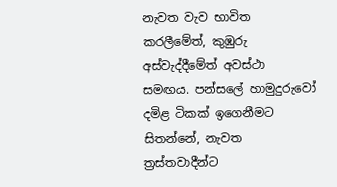නැවත වැව භාවිත කරලීමේත්, කුඹුරු අස්වැද්දීමේත් අවස්ථා සමඟය. පන්සලේ හාමුදුරුවෝ දමිළ ටිකක් ඉගෙනීමට සිතන්නේ, නැවත ත්‍රස්තවාදීන්ට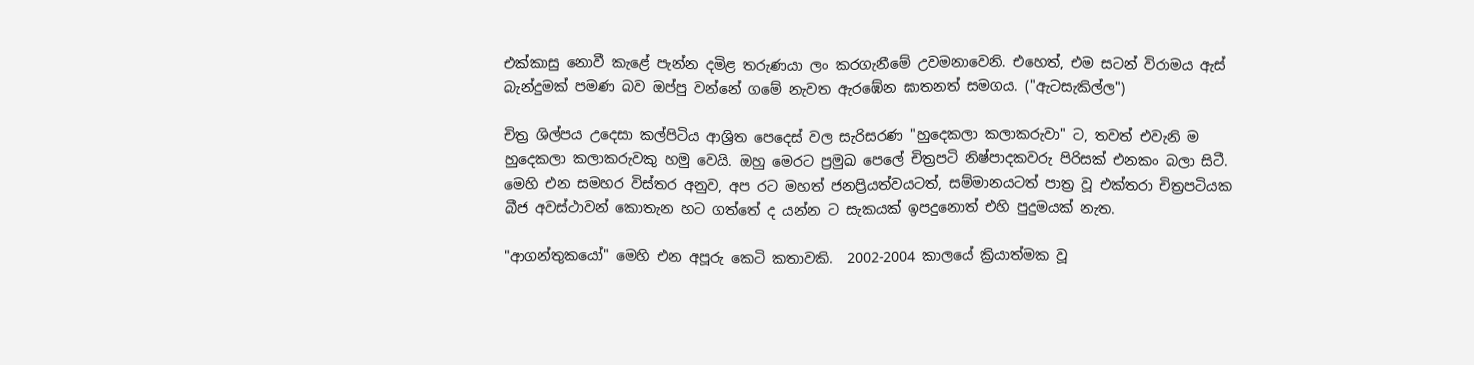එක්කාසු නොවී කැළේ පැන්න දමිළ තරුණයා ලං කරගැනීමේ උවමනාවෙනි. එහෙත්, එම සටන් විරාමය ඇස් බැන්දුමක් පමණ බව ඔප්පු වන්නේ ගමේ නැවත ඇරඹේන ඝාතනත් සමගය. ("ඇටසැකිල්ල")

චිත්‍ර ශිල්පය උදෙසා කල්පිටිය ආශ්‍රිත පෙදෙස් වල සැරිසරණ "හුදෙකලා කලාකරුවා" ට, තවත් එවැනි ම හුදෙකලා කලාකරුවකු හමු වෙයි. ඔහු මෙරට ප්‍රමුඛ පෙලේ චිත්‍රපටි නිෂ්පාදකවරු පිරිසක් එනකං බලා සිටී. මෙහි එන සමහර විස්තර අනුව, අප රට මහත් ජනප්‍රියත්වයටත්, සම්මානයටත් පාත්‍ර වූ එක්තරා චිත්‍රපටියක බීජ අවස්ථාවන් කොතැන හට ගත්තේ ද යන්න ට සැකයක් ඉපදුනොත් එහි පුදුමයක් නැත.

"ආගන්තුකයෝ" මෙහි එන අපූරු කෙටි කතාවකි.  2002-2004 කාලයේ ක්‍රියාත්මක වූ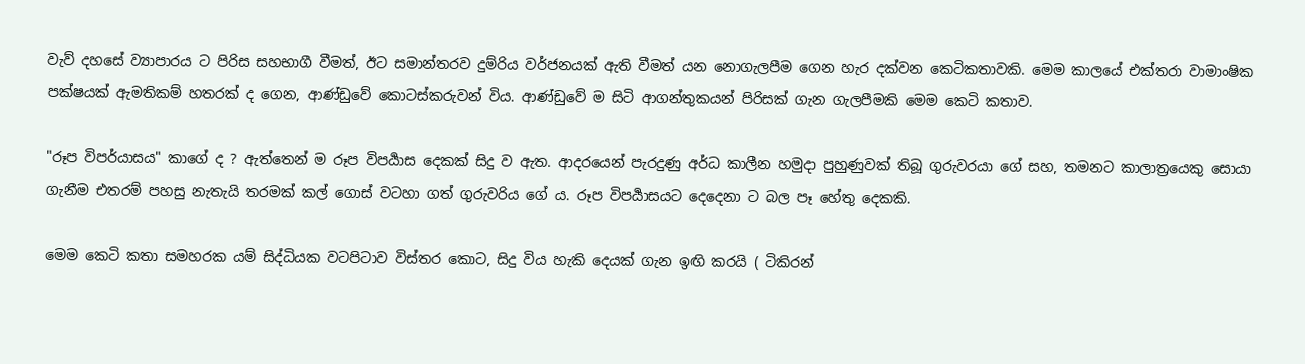වැව් දහසේ ව්‍යාපාරය ට පිරිස සහභාගී වීමත්, ඊට සමාන්තරව දුම්රිය වර්ජනයක් ඇති වීමත් යන නොගැලපීම ගෙන හැර දක්වන කෙටිකතාවකි. මෙම කාලයේ එක්තරා වාමාංෂික පක්ෂයක් ඇමතිකම් හතරක් ද ගෙන, ආණ්ඩුවේ කොටස්කරුවන් විය. ආණ්ඩුවේ ම සිටි ආගන්තුකයන් පිරිසක් ගැන ගැලපීමකි මෙම කෙටි කතාව.

"රූප විපර්යාසය" කාගේ ද ? ඇත්තෙන් ම රූප විපර්‍යාස දෙකක් සිදු ව ඇත. ආදරයෙන් පැරදුණු අර්ධ කාලීන හමුදා පුහුණුවක් තිබූ ගුරුවරයා ගේ සහ, තමනට කාලාත්‍රයෙකු සොයා ගැනීම එතරම් පහසු නැතැයි තරමක් කල් ගොස් වටහා ගත් ගුරුවරිය ගේ ය. රූප විපර්‍යාසයට දෙදෙනා ට බල පෑ හේතු දෙකකි.

මෙම කෙටි කතා සමහරක යම් සිද්ධියක වටපිටාව විස්තර කොට, සිදු විය හැකි දෙයක් ගැන ඉඟි කරයි ( ටිකිරන්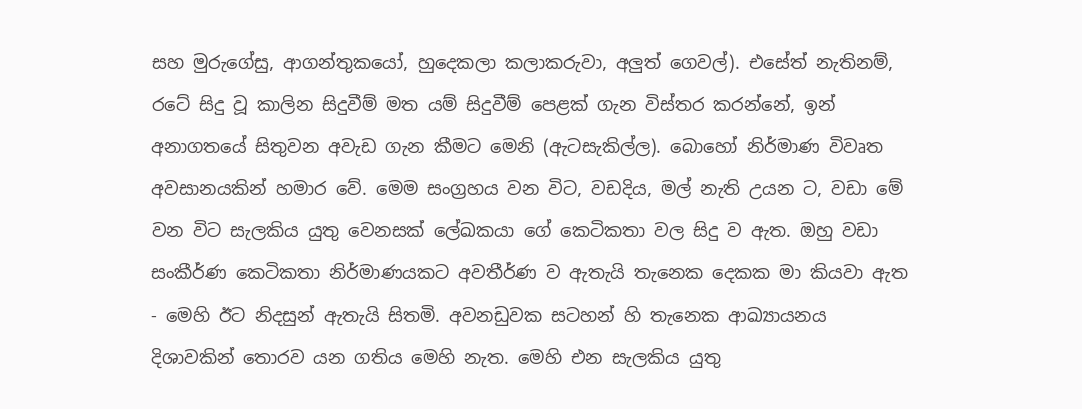සහ මුරුගේසු, ආගන්තුකයෝ, හුදෙකලා කලාකරුවා, අලුත් ගෙවල්). එසේත් නැතිනම්, රටේ සිදු වූ කාලින සිදුවීම් මත යම් සිදුවීම් පෙළක් ගැන විස්තර කරන්නේ, ඉන් අනාගතයේ සිතුවන අවැඩ ගැන කීමට මෙනි (ඇටසැකිල්ල). බොහෝ නිර්මාණ විවෘත අවසානයකින් හමාර වේ. මෙම සංග්‍රහය වන විට, වඩදිය, මල් නැති උයන ට, වඩා මේ වන විට සැලකිය යුතු වෙනසක් ලේඛකයා ගේ කෙටිකතා වල සිදු ව ඇත. ඔහු වඩා සංකීර්ණ කෙටිකතා නිර්මාණයකට අවතීර්ණ ව ඇතැයි තැනෙක දෙකක මා කියවා ඇත - මෙහි ඊට නිදසුන් ඇතැයි සිතමි. අවනඩුවක සටහන් හි තැනෙක ආඛ්‍යායනය දිශාවකින් තොරව යන ගතිය මෙහි නැත. මෙහි එන සැලකිය යුතු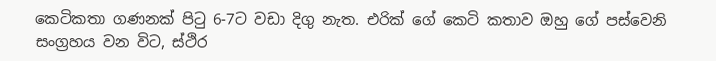කෙටිකතා ගණනක් පිටු 6-7ට වඩා දිගු නැත. එරික් ගේ කෙටි කතාව ඔහු ගේ පස්වෙනි සංග්‍රහය වන විට, ස්ථිර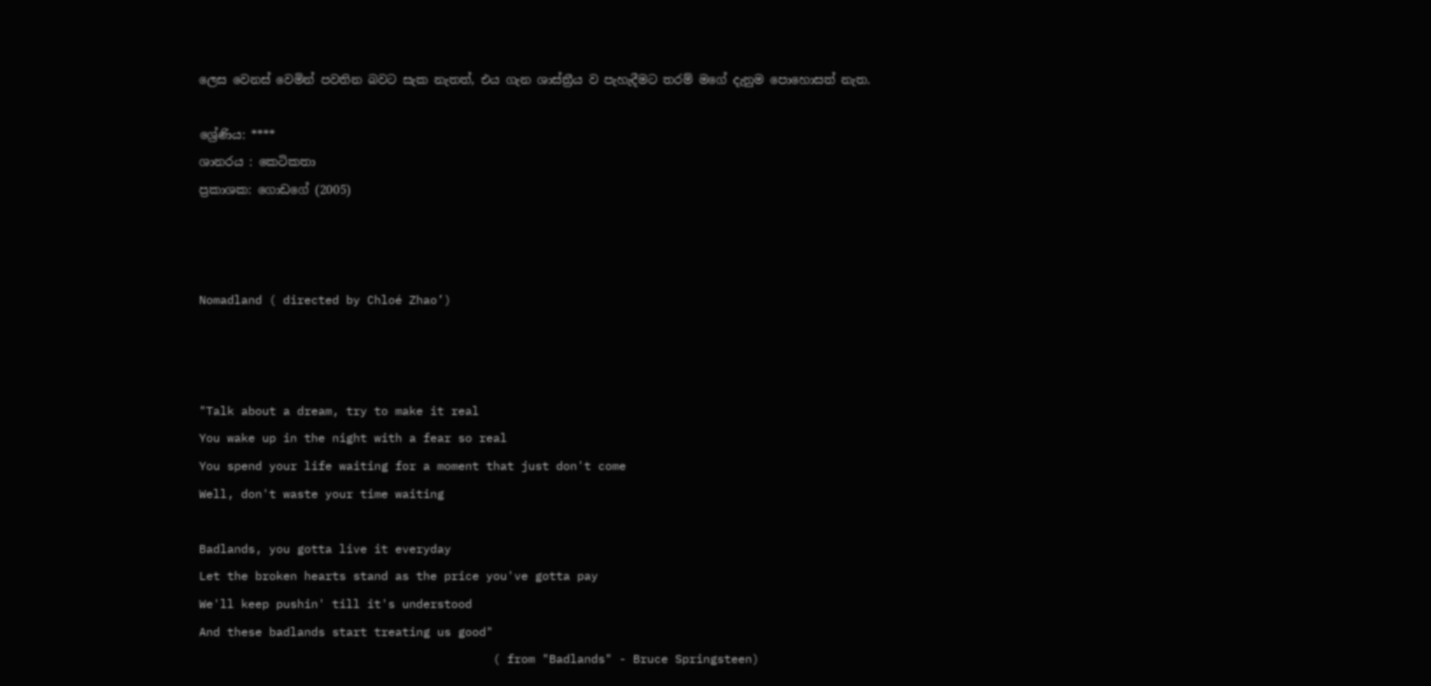ලෙස වෙනස් වෙමින් පවතින බවට සැක නැතත්, එය ගැන ශාස්ත්‍රීය ව පැහැදීමට තරම් මගේ දැනුම පොහොසත් නැත.

ශ්‍රේණිය: ****
ශානරය : කෙටිකතා
ප්‍රකාශක: ගොඩගේ (2005)



Nomadland ( directed by Chloé Zhao’)



"Talk about a dream, try to make it real
You wake up in the night with a fear so real
You spend your life waiting for a moment that just don't come
Well, don't waste your time waiting

Badlands, you gotta live it everyday
Let the broken hearts stand as the price you've gotta pay
We'll keep pushin' till it's understood
And these badlands start treating us good"
                                          ( from "Badlands" - Bruce Springsteen)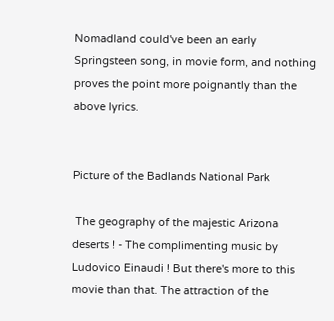Nomadland could've been an early Springsteen song, in movie form, and nothing proves the point more poignantly than the above lyrics.


Picture of the Badlands National Park

 The geography of the majestic Arizona deserts ! - The complimenting music by Ludovico Einaudi ! But there's more to this movie than that. The attraction of the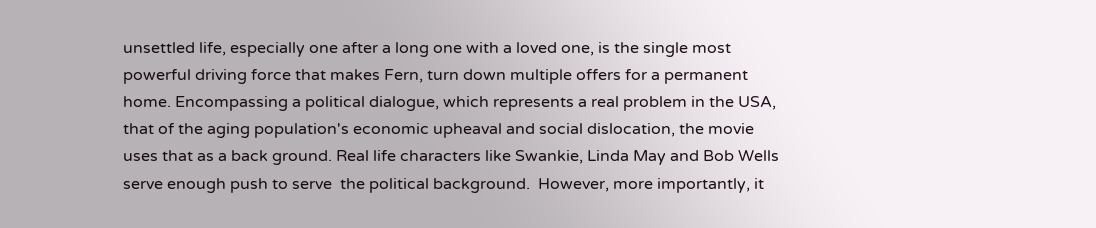unsettled life, especially one after a long one with a loved one, is the single most powerful driving force that makes Fern, turn down multiple offers for a permanent home. Encompassing a political dialogue, which represents a real problem in the USA,  that of the aging population's economic upheaval and social dislocation, the movie uses that as a back ground. Real life characters like Swankie, Linda May and Bob Wells serve enough push to serve  the political background.  However, more importantly, it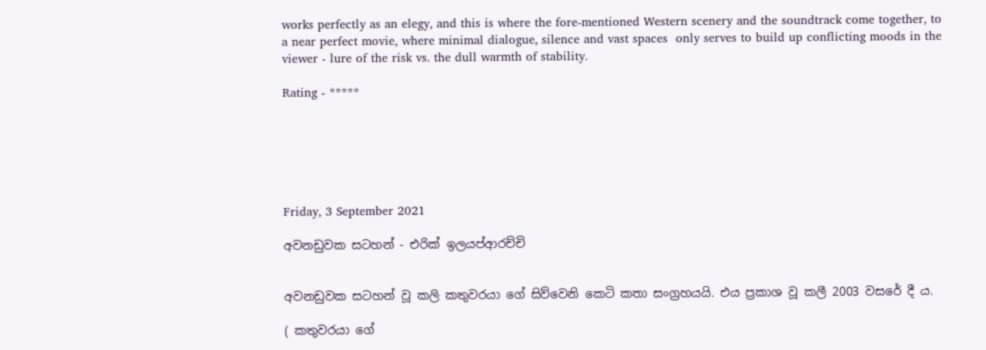works perfectly as an elegy, and this is where the fore-mentioned Western scenery and the soundtrack come together, to a near perfect movie, where minimal dialogue, silence and vast spaces  only serves to build up conflicting moods in the viewer - lure of the risk vs. the dull warmth of stability.

Rating - *****






Friday, 3 September 2021

අවනඩුවක සටහන් - එරික් ඉලයප්ආරච්චි


අවනඩුවක සටහන් වූ කලි කතුවරයා ගේ සිව්වෙනි කෙටි කතා සංග්‍රහයයි. එය ප්‍රකාශ වූ කලී 2003 වසරේ දී ය.

( කතුවරයා ගේ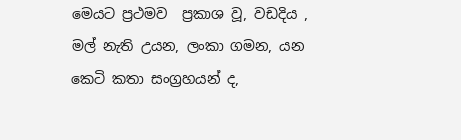මෙයට ප්‍රථමව  ප්‍රකාශ වූ, වඩදිය , මල් නැති උයන, ලංකා ගමන, යන කෙටි කතා සංග්‍රහයන් ද,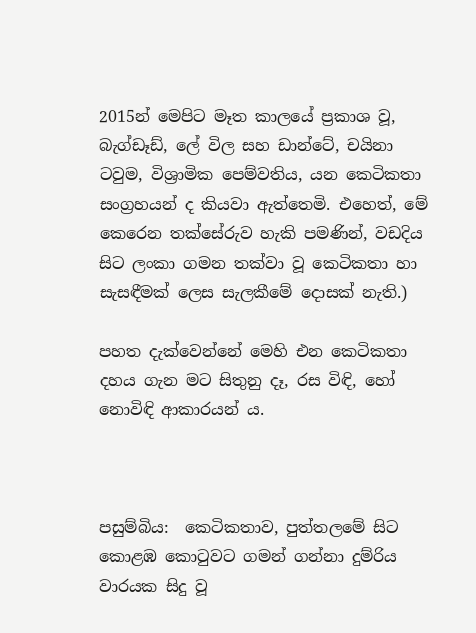2015න් මෙපිට මෑත කාලයේ ප්‍රකාශ වූ, බැග්ඩෑඩ්, ලේ විල සහ ඩාන්ටේ, චයිනා ටවුම, විශ්‍රාමික පෙම්වතිය, යන කෙටිකතා සංග්‍රහයන් ද කියවා ඇත්තෙමි. එහෙත්, මේ කෙරෙන තක්සේරුව හැකි පමණින්, වඩදිය සිට ලංකා ගමන තක්වා වූ කෙටිකතා හා සැසඳීමක් ලෙස සැලකීමේ දොසක් නැති.)

පහත දැක්වෙන්නේ මෙහි එන කෙටිකතා දහය ගැන මට සිතුනු දෑ, රස විඳි, හෝ නොවිඳි ආකාරයන් ය.



පසුම්බිය:  කෙටිකතාව, පුත්තලමේ සිට කොළඹ කොටුවට ගමන් ගන්නා දුම්රිය වාරයක සිදු වූ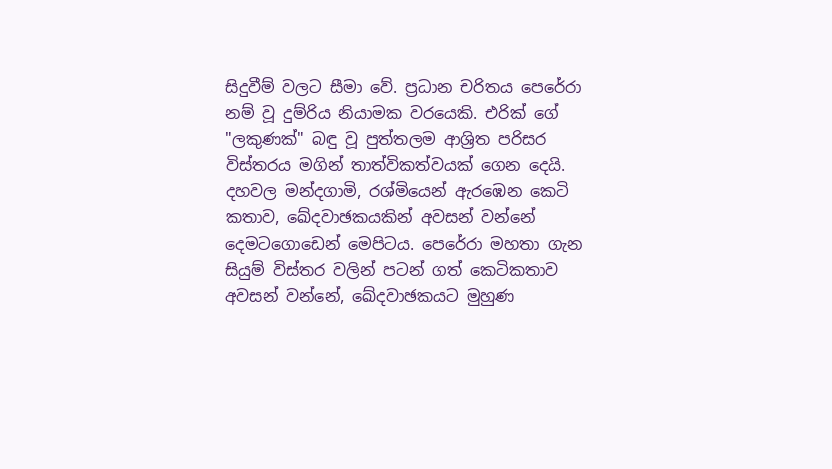සිදුවීම් වලට සීමා වේ. ප්‍රධාන චරිතය පෙරේරා නම් වූ දුම්රිය නියාමක වරයෙකි. එරික් ගේ "ලකුණක්" බඳු වූ පුත්තලම ආශ්‍රිත පරිසර විස්තරය මගින් තාත්විකත්වයක් ගෙන දෙයි. දහවල මන්දගාමි, රශ්මියෙන් ඇරඹෙන කෙටි කතාව, ඛේදවාඡකයකින් අවසන් වන්නේ දෙමටගොඩෙන් මෙපිටය. පෙරේරා මහතා ගැන සියුම් විස්තර වලින් පටන් ගත් කෙටිකතාව අවසන් වන්නේ, ඛේදවාඡකයට මුහුණ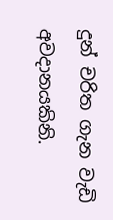දුන් චරිත ගැන වැඩි අවදානයකිනි.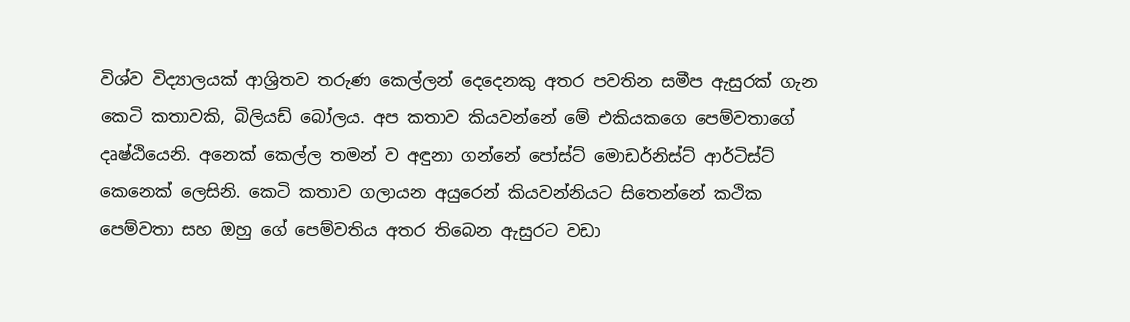විශ්ව විද්‍යාලයක් ආශ්‍රිතව තරුණ කෙල්ලන් දෙදෙනකු අතර පවතින සමීප ඇසුරක් ගැන කෙටි කතාවකි, බිලියඩ් බෝලය. අප කතාව කියවන්නේ මේ එකියකගෙ පෙම්වතාගේ දෘෂ්ඨියෙනි. අනෙක් කෙල්ල තමන් ව අඳුනා ගන්නේ පෝස්ට් මොඩර්නිස්ට් ආර්ටිස්ට් කෙනෙක් ලෙසිනි. කෙටි කතාව ගලායන අයුරෙන් කියවන්නියට සිතෙන්නේ කථික පෙම්වතා සහ ඔහු ගේ පෙම්වතිය අතර තිබෙන ඇසුරට වඩා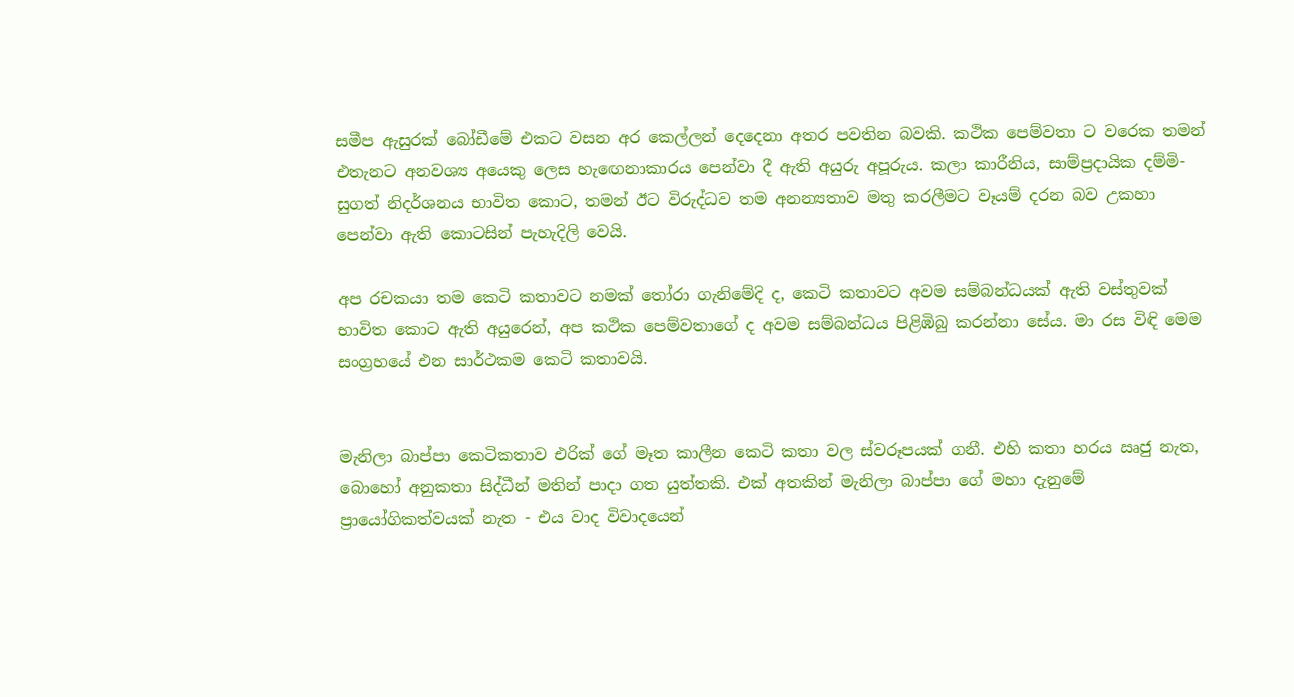සමීප ඇසුරක් බෝඩීමේ එකට වසන අර කෙල්ලන් දෙදෙනා අතර පවතින බවකි. කථික පෙම්වතා ට වරෙක තමන් එතැනට අනවශ්‍ය අයෙකු ලෙස හැඟෙනාකාරය පෙන්වා දී ඇති අයුරු අපූරුය. කලා කාරීනිය, සාම්ප්‍රදායික දම්මි-සුගත් නිදර්ශනය භාවිත කොට, තමන් ඊට විරුද්ධව තම අනන්‍යතාව මතු කරලීමට වෑයම් දරන බව උකහා පෙන්වා ඇති කොටසින් පැහැදිලි වෙයි.

අප රචකයා තම කෙටි කතාවට නමක් තෝරා ගැනිමේදි ද, කෙටි කතාවට අවම සම්බන්ධයක් ඇති වස්තුවක් භාවිත කොට ඇති අයුරෙන්, අප කථික පෙම්වතාගේ ද අවම සම්බන්ධය පිළිඹිබු කරන්නා සේය. මා රස විඳි මෙම සංග්‍රහයේ එන සාර්ථකම කෙටි කතාවයි.


මැනිලා බාප්පා කෙටිකතාව එරික් ගේ මෑත කාලීන කෙටි කතා වල ස්වරූපයක් ගනී. එහි කතා හරය ඍජු නැත, බොහෝ අනුකතා සිද්ධීන් මතින් පාදා ගත යුත්තකි. එක් අතකින් මැනිලා බාප්පා ගේ මහා දැනුමේ ප්‍රායෝගිකත්වයක් නැත - එය වාද විවාදයෙන්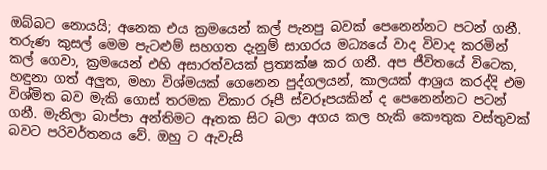ඔබ්බට නොයයි; අනෙක එය ක්‍රමයෙන් කල් පැනපු බවක් පෙනෙන්නට පටන් ගනී. තරුණ කුසල් මෙම පැටළුම් සහගත දැනුම් සාගරය මධ්‍යයේ වාද විවාද කරමින් කල් ගෙවා, ක්‍රමයෙන් එහි අසාරත්වයක් ප්‍රත්‍යක්ෂ කර ගනී. අප ජීවිතයේ විටෙක, හඳුනා ගත් අලුත, මහා විශ්මයක් ගෙනෙන පුද්ගලයන්, කාලයක් ආශ්‍රය කරද්දි එම විශ්මිත බව මැකි ගොස් තරමක විකාර රූපී ස්වරූපයකින් ද පෙනෙන්නට පටන් ගනී. මැනිලා බාප්පා අන්තිමට ඈතක සිට බලා අගය කල හැකි කෞතුක වස්තුවක් බවට පරිවර්තනය වේ. ඔහු ට ඇවැසි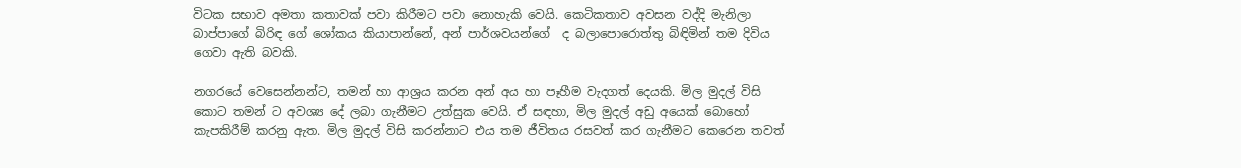විටක සභාව අමතා කතාවක් පවා කිරීමට පවා නොහැකි වෙයි. කෙටිකතාව අවසන වද්දි මැනිලා බාප්පාගේ බිරිඳ ගේ ශෝකය කියාපාන්නේ, අන් පාර්ශවයන්ගේ  ද බලාපොරොත්තු බිඳිමින් තම දිවිය ගෙවා ඇති බවකි.

නගරයේ වෙසෙන්නන්ට, තමන් හා ආශ්‍රය කරන අන් අය හා පෑහීම වැදගත් දෙයකි. මිල මුදල් විසි කොට තමන් ට අවශ්‍ය දේ ලබා ගැනීමට උත්සුක වෙයි. ඒ සඳහා, මිල මුදල් අඩු අයෙක් බොහෝ කැපකිරීම් කරනු ඇත. මිල මුදල් විසි කරන්නාට එය තම ජීවිතය රසවත් කර ගැනීමට කෙරෙන තවත්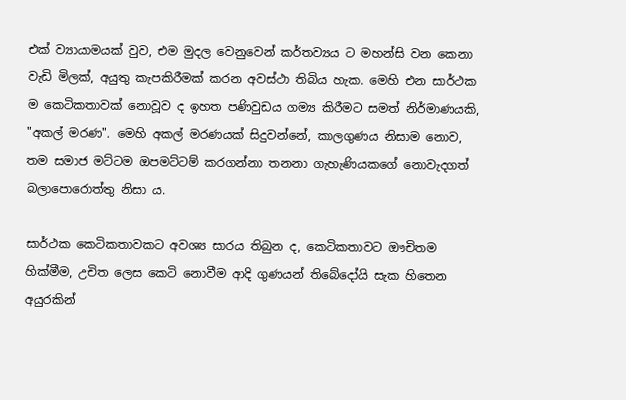එක් ව්‍යායාමයක් වුව, එම මුදල වෙනුවෙන් කර්තව්‍යය ට මහන්සි වන කෙනා වැඩි මිලක්, අයුතු කැපකිරීමක් කරන අවස්ථා තිබිය හැක. මෙහි එන සාර්ථක ම කෙටිකතාවක් නොවූව ද ඉහත පණිවුඩය ගම්‍ය කිරීමට සමත් නිර්මාණයකි, "අකල් මරණ". මෙහි අකල් මරණයක් සිදුවන්නේ, කාලගුණය නිසාම නොව, තම සමාජ මට්ටම ඔපමට්ටම් කරගන්නා තනනා ගැහැණියකගේ නොවැදගත් බලාපොරොත්තු නිසා ය.

සාර්ථක කෙටිකතාවකට අවශ්‍ය සාරය තිබුන ද, කෙටිකතාවට ඖචිතම හික්මීම, උචිත ලෙස කෙටි නොවීම ආදි ගුණයන් තිබේදෝයි සැක හිතෙන අයුරකින්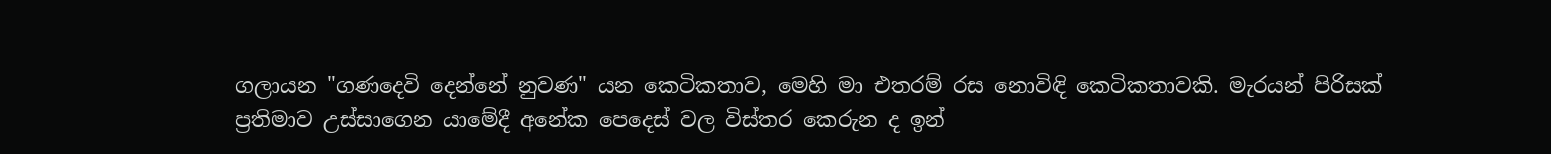ගලායන "ගණදෙවි දෙන්නේ නුවණ" යන කෙටිකතාව, මෙහි මා එතරම් රස නොවිඳි කෙටිකතාවකි. මැරයන් පිරිසක් ප්‍රතිමාව උස්සාගෙන යාමේදී අනේක පෙදෙස් වල විස්තර කෙරුන ද ඉන්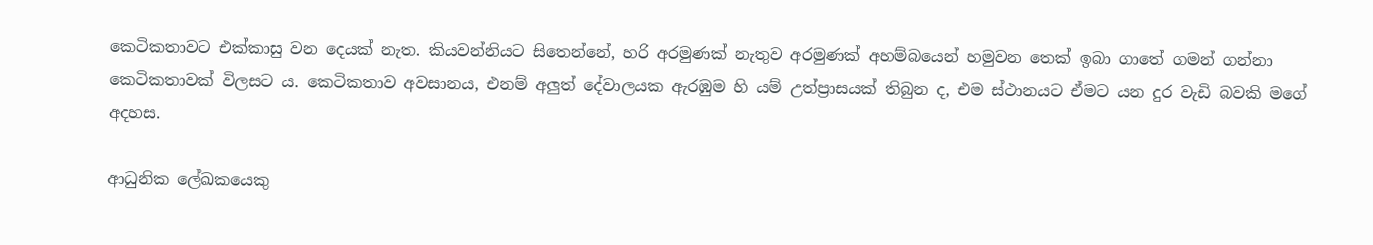කෙටිකතාවට එක්කාසු වන දෙයක් නැත. කියවන්නියට සිතෙන්නේ, හරි අරමුණක් නැතුව අරමුණක් අහම්බයෙන් හමුවන තෙක් ඉබා ගාතේ ගමන් ගන්නා කෙටිකතාවක් විලසට ය. කෙටිකතාව අවසානය, එනම් අලුත් දේවාලයක ඇරඹුම හි යම් උත්ප්‍රාසයක් තිබුන ද, එම ස්ථානයට ඒමට යන දුර වැඩි බවකි මගේ අදහස.

ආධුනික ලේඛකයෙකු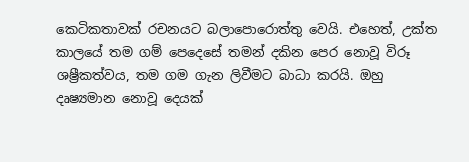කෙටිකතාවක් රචනයට බලාපොරොත්තු වෙයි. එහෙත්, උක්ත කාලයේ තම ගම් පෙදෙසේ තමන් දකින පෙර නොවූ විරූ ශෂ්‍රීකත්වය, තම ගම ගැන ලිවීමට බාධා කරයි. ඔහු දෘ‍ෂ්‍යමාන නොවූ දෙයක්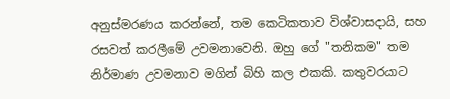අනුස්මරණය කරන්නේ, තම කෙටිකතාව විශ්වාසදායි, සහ රසවත් කරලීමේ උවමනාවෙනි. ඔහු ගේ "තනිකම" තම නිර්මාණ උවමනාව මගින් බිහි කල එකකි. කතුවරයාට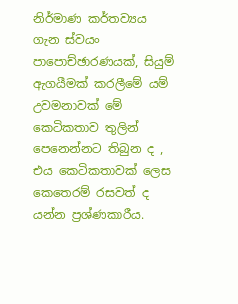නිර්මාණ කර්තව්‍යය ගැන ස්වයං පාපොච්ඡාරණයක්, සියුම් ඇගයීමක් කරලීමේ යම් උවමනාවක් මේ කෙටිකතාව තුලින් පෙනෙන්නට තිබුන ද , එය කෙටිකතාවක් ලෙස කෙතෙරම් රසවත් ද යන්න ප්‍රශ්ණකාරීය.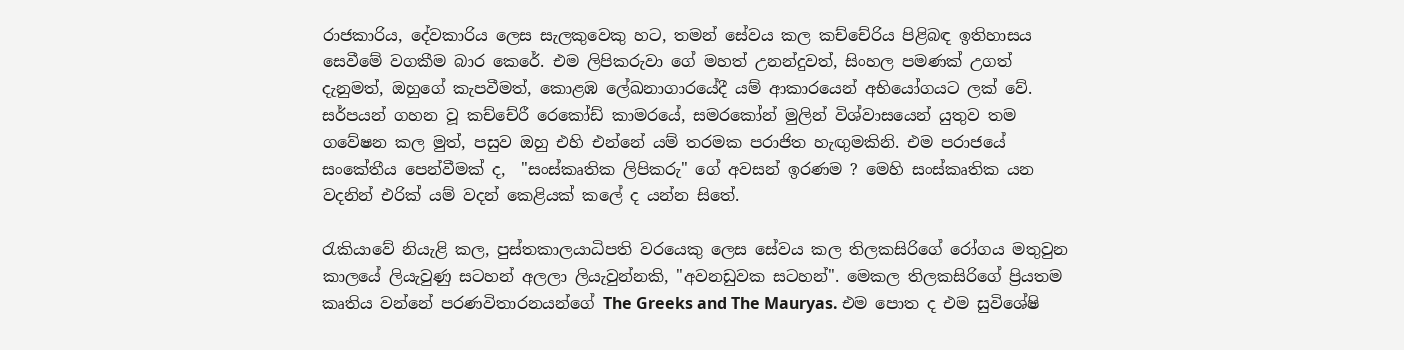රාජකාරිය, දේවකාරිය ලෙස සැලකුවෙකු හට, තමන් සේවය කල කච්චේරිය පිළිබඳ ඉතිහාසය සෙවීමේ වගකීම බාර කෙරේ. එම ලිපිකරුවා ගේ මහත් උනන්දුවත්, සිංහල පමණක් උගත් දැනුමත්, ඔහුගේ කැපවීමත්, කොළඹ ලේඛනාගාරයේදී යම් ආකාරයෙන් අභියෝගයට ලක් වේ. සර්පයන් ගහන වූ කච්චේරී රෙකෝඩ් කාමරයේ, සමරකෝන් මුලින් විශ්වාසයෙන් යුතුව තම ගවේෂන කල මුත්, පසුව ඔහු එහි එන්නේ යම් තරමක පරාජිත හැඟුමකිනි. එම පරාජයේ සංකේතීය පෙන්වීමක් ද,  "සංස්කෘතික ලිපිකරු" ගේ අවසන් ඉරණම ? මෙහි සංස්කෘතික යන වදනින් එරික් යම් වදන් කෙළියක් කලේ ද යන්න සිතේ.

රැකියාවේ නියැළි කල, පුස්තකාලයාධිපති වරයෙකු ලෙස සේවය කල තිලකසිරිගේ රෝගය මතුවුන කාලයේ ලියැවුණු සටහන් අලලා ලියැවුන්නකි, "අවනඩුවක සටහන්". මෙකල තිලකසිරිගේ ප්‍රියතම කෘතිය වන්නේ පරණවිතාරනයන්ගේ The Greeks and The Mauryas. එම පොත ද එම සුවිශේෂි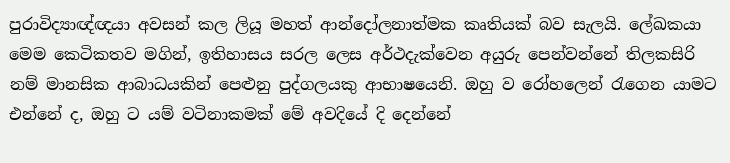පුරාවිද්‍යාඥ්ඥයා අවසන් කල ලියූ මහත් ආන්දෝලනාත්මක කෘතියක් බව සැලයි. ලේඛකයා මෙම කෙටිකතව මගින්, ඉතිහාසය සරල ලෙස අර්ථදැක්වෙන අයුරු පෙන්වන්නේ තිලකසිරි නම් මානසික ආබාධයකින් පෙළුනු පුද්ගලයකු ආභාෂයෙනි. ඔහු ව රෝහලෙන් රැගෙන යාමට එන්නේ ද, ඔහු ට යම් වටිනාකමක් මේ අවදියේ දි දෙන්නේ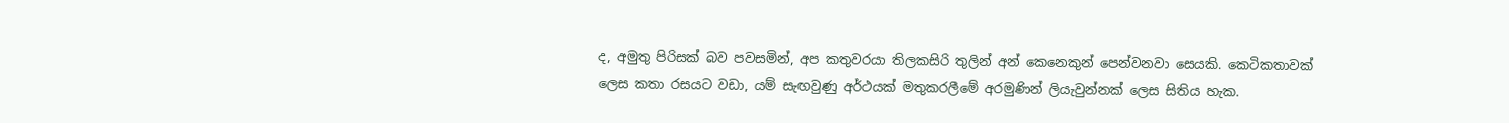ද, අමුතු පිරිසක් බව පවසමින්, අප කතුවරයා තිලකසිරි තුලින් අන් කෙනෙකුන් පෙන්වනවා සෙයකි. කෙටිකතාවක් ලෙස කතා රසයට වඩා, යම් සැඟවුණු අර්ථයක් මතුකරලීමේ අරමුණින් ලියැවුන්නක් ලෙස සිතිය හැක.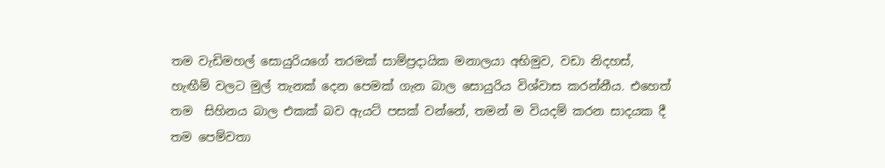තම වැඩිමහල් සොයුරියගේ තරමක් සාම්ප්‍රදායික මනාලයා අභිමුව, වඩා නිදහස්, හැඟීම් වලට මුල් තැනක් දෙන පෙමක් ගැන බාල සොයුරිය විශ්වාස කරන්නීය. එහෙත් තම  සිහිනය බාල එකක් බව ඇයට් පසක් වන්නේ, තමන් ම වියදම් කරන සාදයක දී තම පෙම්වතා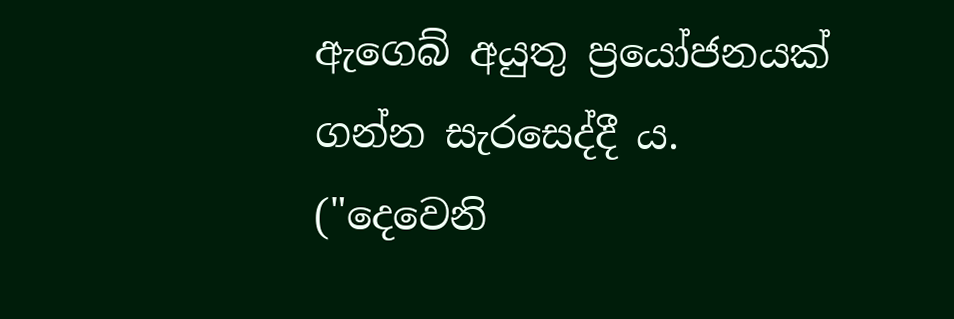ඇගෙබ් අයුතු ප්‍රයෝජනයක් ගන්න සැරසෙද්දී ය. ("දෙවෙනි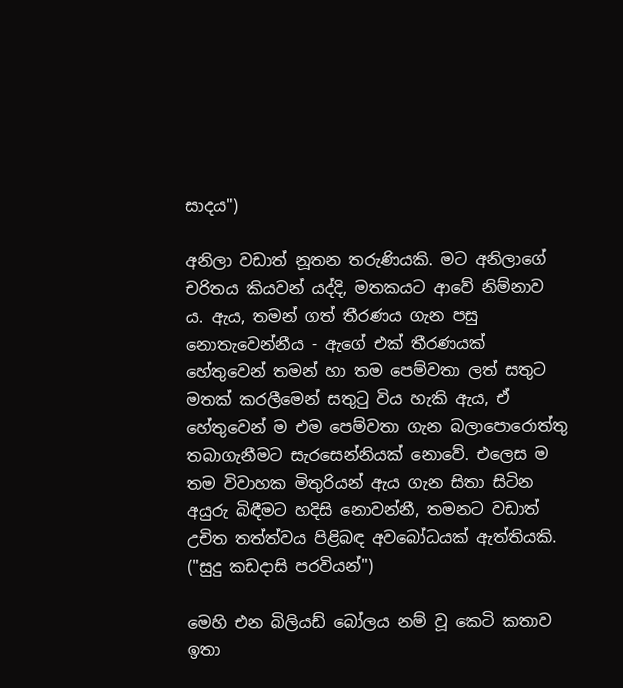සාදය")

අනිලා වඩාත් නූතන තරුණියකි. මට අනිලාගේ චරිතය කියවන් යද්දි, මතකයට ආවේ නිම්නාව ය. ඇය, තමන් ගත් තීරණය ගැන පසු නොතැවෙන්නීය - ඇගේ එක් තීරණයක් හේතුවෙන් තමන් හා තම පෙම්වතා ලත් සතුට මතක් කරලීමෙන් සතුටු විය හැකි ඇය, ඒ හේතුවෙන් ම එම පෙම්වතා ගැන බලාපොරොත්තු තබාගැනීමට සැරසෙන්නියක් නොවේ. එලෙස ම තම විවාහක මිතුරියන් ඇය ගැන සිතා සිටින අයුරු බිඳීමට හදිසි නොවන්නී, තමනට වඩාත් උචිත තත්ත්වය පිළිබඳ අවබෝධයක් ඇත්තියකි. ("සුදු කඩදාසි පරවියන්")

මෙහි එන බිලියඩ් බෝලය නම් වූ කෙටි කතාව ඉතා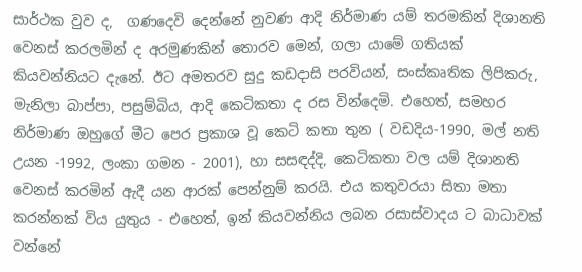සාර්ථක වුව ද,  ගණදෙවි දෙන්නේ නුවණ ආදි නිර්මාණ යම් තරමකින් දිශානති වෙනස් කරලමින් ද අරමුණකින් තොරව මෙන්, ගලා යාමේ ගතියක් කියවන්නියට දැනේ. ඊට අමතරව සුදු කඩදාසි පරවියන්, සංස්කෘතික ලිපිකරු, මැනිලා බාප්පා, පසුම්බිය, ආදි කෙටිකතා ද රස වින්දෙමි. එහෙත්, සමහර නිර්මාණ ඔහුගේ මීට පෙර ප්‍රකාශ වූ කෙටි කතා තුන ( වඩදිය-1990, මල් නති උයන -1992, ලංකා ගමන - 2001), හා සසඳද්දි, කෙටිකතා වල යම් දිශානති වෙනස් කරමින් ඇදී යන ආරක් පෙන්නුම් කරයි. එය කතුවරයා සිතා මතා කරන්නක් විය යුතුය - එහෙත්, ඉන් කියවන්නිය ලබන රසාස්වාදය ට බාධාවක් වන්නේ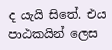ද යැයි සිතේ. එය පාඨකයින් ලෙස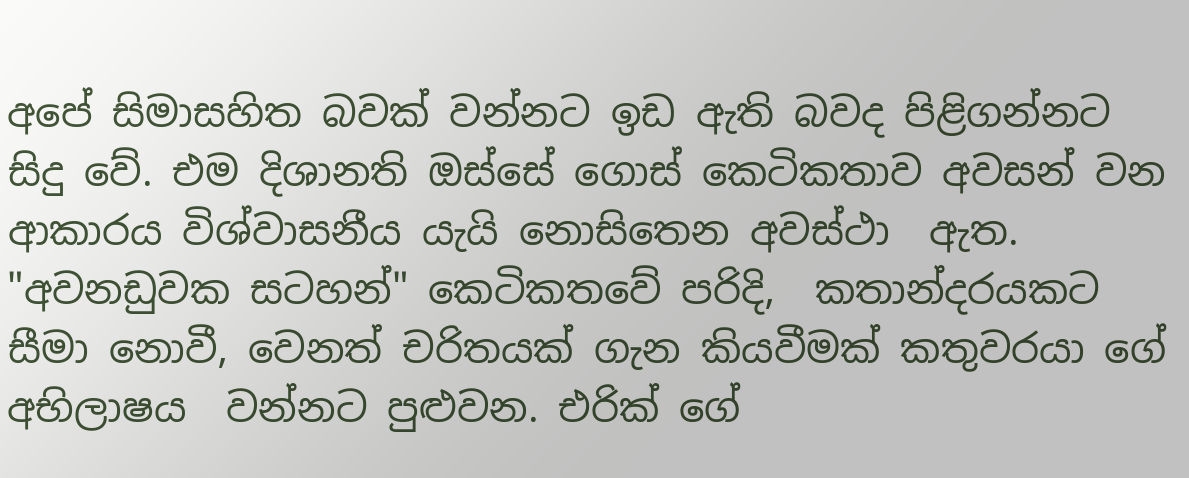අපේ සිමාසහිත බවක් වන්නට ඉඩ ඇති බවද පිළිගන්නට සිදු වේ. එම දිශානති ඔස්සේ ගොස් කෙටිකතාව අවසන් වන ආකාරය විශ්වාසනීය යැයි නොසිතෙන අවස්ථා  ඇත. "අවනඩුවක සටහන්" කෙටිකතවේ පරිදි,  කතාන්දරයකට සීමා නොවී, වෙනත් චරිතයක් ගැන කියවීමක් කතුවරයා ගේ අභිලාෂය  වන්නට පුළුවන. එරික් ගේ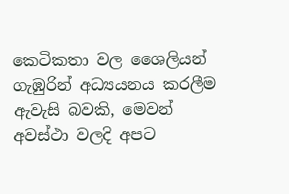කෙටිකතා වල ශෛලියන් ගැඹුරින් අධ්‍යයනය කරලීම ඇවැසි බවකි, මෙවන් අවස්ථා වලදි අපට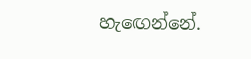හැඟෙන්නේ.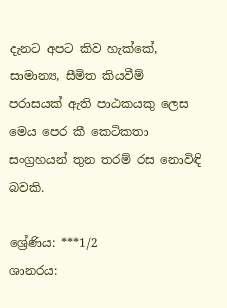දැනට අපට කිව හැක්කේ, සාමාන්‍ය, සීමිත කියවීම් පරාසයක් ඇති පාඨකයකු ලෙස මෙය පෙර කී කෙටිකතා සංග්‍රහයන් තුන තරම් රස නොවිඳි බවකි.

ශ්‍රේණිය: ***1/2
ශානරය: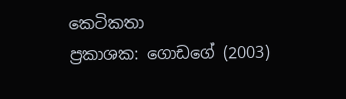කෙටිකතා
ප්‍රකාශක: ගොඩගේ (2003)